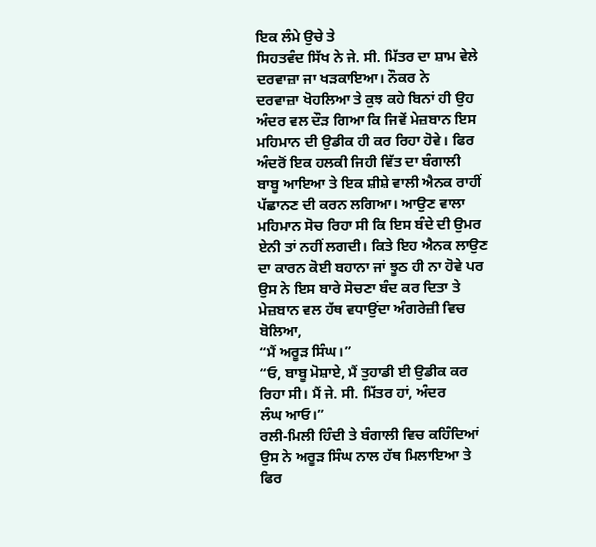ਇਕ ਲੰਮੇ ਉਚੇ ਤੇ
ਸਿਹਤਵੰਦ ਸਿੱਖ ਨੇ ਜੇ. ਸੀ. ਮਿੱਤਰ ਦਾ ਸ਼ਾਮ ਵੇਲੇ ਦਰਵਾਜ਼ਾ ਜਾ ਖੜਕਾਇਆ। ਨੌਕਰ ਨੇ
ਦਰਵਾਜ਼ਾ ਖੋਹਲਿਆ ਤੇ ਕੁਝ ਕਹੇ ਬਿਨਾਂ ਹੀ ਉਹ ਅੰਦਰ ਵਲ ਦੌੜ ਗਿਆ ਕਿ ਜਿਵੇਂ ਮੇਜ਼ਬਾਨ ਇਸ
ਮਹਿਮਾਨ ਦੀ ਉਡੀਕ ਹੀ ਕਰ ਰਿਹਾ ਹੋਵੇ। ਫਿਰ ਅੰਦਰੋਂ ਇਕ ਹਲਕੀ ਜਿਹੀ ਵਿੱਤ ਦਾ ਬੰਗਾਲੀ
ਬਾਬੂ ਆਇਆ ਤੇ ਇਕ ਸ਼ੀਸ਼ੇ ਵਾਲੀ ਐਨਕ ਰਾਹੀਂ ਪੱਛਾਨਣ ਦੀ ਕਰਨ ਲਗਿਆ। ਆਉਣ ਵਾਲਾ
ਮਹਿਮਾਨ ਸੋਚ ਰਿਹਾ ਸੀ ਕਿ ਇਸ ਬੰਦੇ ਦੀ ਉਮਰ ਏਨੀ ਤਾਂ ਨਹੀਂ ਲਗਦੀ। ਕਿਤੇ ਇਹ ਐਨਕ ਲਾਉਣ
ਦਾ ਕਾਰਨ ਕੋਈ ਬਹਾਨਾ ਜਾਂ ਝੂਠ ਹੀ ਨਾ ਹੋਵੇ ਪਰ ਉਸ ਨੇ ਇਸ ਬਾਰੇ ਸੋਚਣਾ ਬੰਦ ਕਰ ਦਿਤਾ ਤੇ
ਮੇਜ਼ਬਾਨ ਵਲ ਹੱਥ ਵਧਾਉਂਦਾ ਅੰਗਰੇਜ਼ੀ ਵਿਚ ਬੋਲਿਆ,
“ਮੈਂ ਅਰੂੜ ਸਿੰਘ।”
“ਓ, ਬਾਬੂ ਮੋਸ਼ਾਏ, ਮੈਂ ਤੁਹਾਡੀ ਈ ਉਡੀਕ ਕਰ ਰਿਹਾ ਸੀ। ਮੈਂ ਜੇ. ਸੀ. ਮਿੱਤਰ ਹਾਂ, ਅੰਦਰ
ਲੰਘ ਆਓ।”
ਰਲੀ-ਮਿਲੀ ਹਿੰਦੀ ਤੇ ਬੰਗਾਲੀ ਵਿਚ ਕਹਿੰਦਿਆਂ ਉਸ ਨੇ ਅਰੂੜ ਸਿੰਘ ਨਾਲ ਹੱਥ ਮਿਲਾਇਆ ਤੇ
ਫਿਰ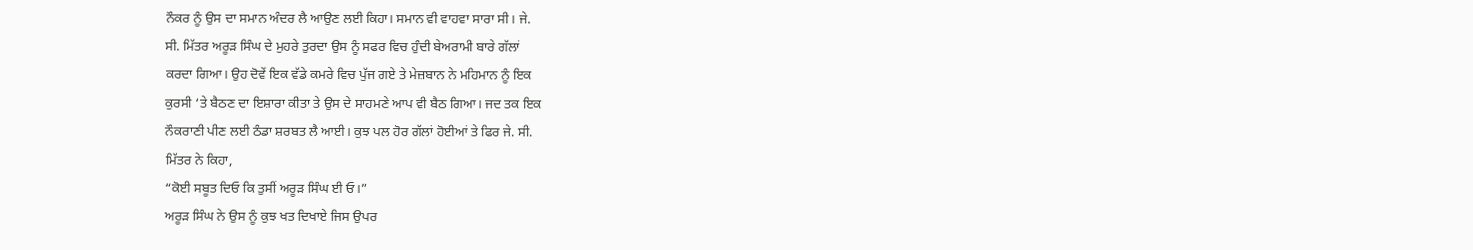ਨੌਕਰ ਨੂੰ ਉਸ ਦਾ ਸਮਾਨ ਅੰਦਰ ਲੈ ਆਉਣ ਲਈ ਕਿਹਾ। ਸਮਾਨ ਵੀ ਵਾਹਵਾ ਸਾਰਾ ਸੀ। ਜੇ.
ਸੀ. ਮਿੱਤਰ ਅਰੂੜ ਸਿੰਘ ਦੇ ਮੁਹਰੇ ਤੁਰਦਾ ਉਸ ਨੂੰ ਸਫਰ ਵਿਚ ਹੁੰਦੀ ਬੇਅਰਾਮੀ ਬਾਰੇ ਗੱਲਾਂ
ਕਰਦਾ ਗਿਆ। ਉਹ ਦੋਵੇਂ ਇਕ ਵੱਡੇ ਕਮਰੇ ਵਿਚ ਪੁੱਜ ਗਏ ਤੇ ਮੇਜ਼ਬਾਨ ਨੇ ਮਹਿਮਾਨ ਨੂੰ ਇਕ
ਕੁਰਸੀ ‘ਤੇ ਬੈਠਣ ਦਾ ਇਸ਼ਾਰਾ ਕੀਤਾ ਤੇ ਉਸ ਦੇ ਸਾਹਮਣੇ ਆਪ ਵੀ ਬੈਠ ਗਿਆ। ਜਦ ਤਕ ਇਕ
ਨੌਕਰਾਣੀ ਪੀਣ ਲਈ ਠੰਡਾ ਸ਼ਰਬਤ ਲੈ ਆਈ। ਕੁਝ ਪਲ ਹੋਰ ਗੱਲਾਂ ਹੋਈਆਂ ਤੇ ਫਿਰ ਜੇ. ਸੀ.
ਮਿੱਤਰ ਨੇ ਕਿਹਾ,
“ਕੋਈ ਸਬੂਤ ਦਿਓ ਕਿ ਤੁਸੀਂ ਅਰੂੜ ਸਿੰਘ ਈ ਓ।”
ਅਰੂੜ ਸਿੰਘ ਨੇ ਉਸ ਨੂੰ ਕੁਝ ਖਤ ਦਿਖਾਏ ਜਿਸ ਉਪਰ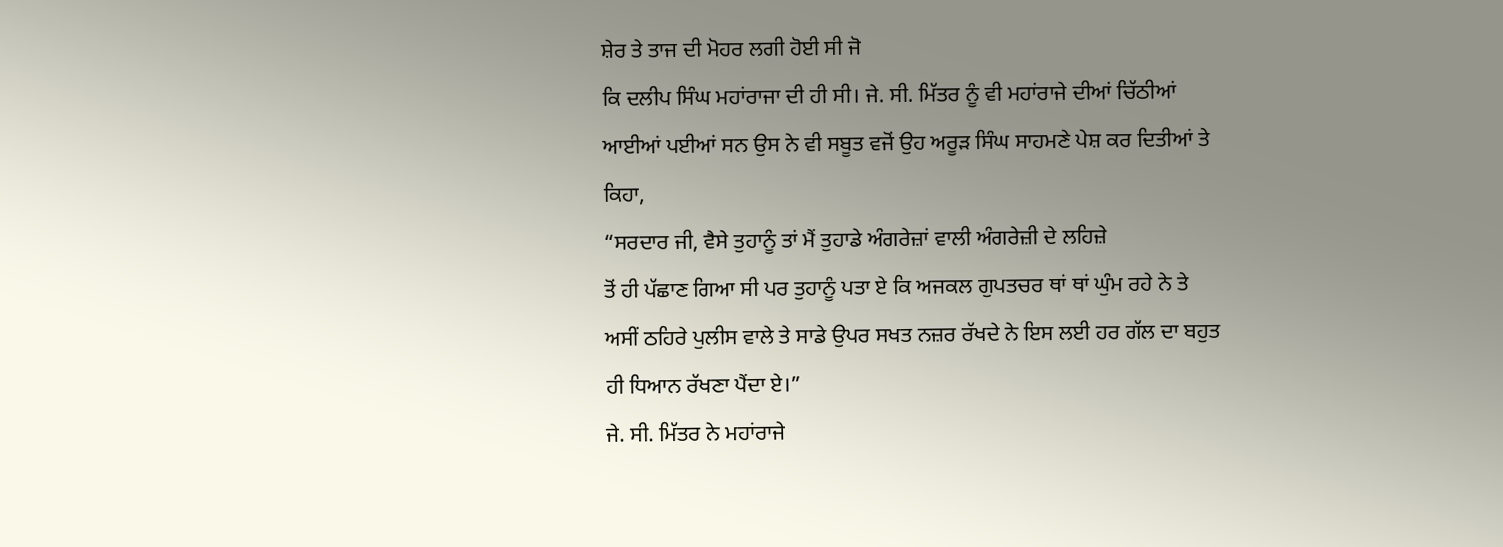ਸ਼ੇਰ ਤੇ ਤਾਜ ਦੀ ਮੋਹਰ ਲਗੀ ਹੋਈ ਸੀ ਜੋ
ਕਿ ਦਲੀਪ ਸਿੰਘ ਮਹਾਂਰਾਜਾ ਦੀ ਹੀ ਸੀ। ਜੇ. ਸੀ. ਮਿੱਤਰ ਨੂੰ ਵੀ ਮਹਾਂਰਾਜੇ ਦੀਆਂ ਚਿੱਠੀਆਂ
ਆਈਆਂ ਪਈਆਂ ਸਨ ਉਸ ਨੇ ਵੀ ਸਬੂਤ ਵਜੋਂ ਉਹ ਅਰੂੜ ਸਿੰਘ ਸਾਹਮਣੇ ਪੇਸ਼ ਕਰ ਦਿਤੀਆਂ ਤੇ
ਕਿਹਾ,
“ਸਰਦਾਰ ਜੀ, ਵੈਸੇ ਤੁਹਾਨੂੰ ਤਾਂ ਮੈਂ ਤੁਹਾਡੇ ਅੰਗਰੇਜ਼ਾਂ ਵਾਲੀ ਅੰਗਰੇਜ਼ੀ ਦੇ ਲਹਿਜ਼ੇ
ਤੋਂ ਹੀ ਪੱਛਾਣ ਗਿਆ ਸੀ ਪਰ ਤੁਹਾਨੂੰ ਪਤਾ ਏ ਕਿ ਅਜਕਲ ਗੁਪਤਚਰ ਥਾਂ ਥਾਂ ਘੁੰਮ ਰਹੇ ਨੇ ਤੇ
ਅਸੀਂ ਠਹਿਰੇ ਪੁਲੀਸ ਵਾਲੇ ਤੇ ਸਾਡੇ ਉਪਰ ਸਖਤ ਨਜ਼ਰ ਰੱਖਦੇ ਨੇ ਇਸ ਲਈ ਹਰ ਗੱਲ ਦਾ ਬਹੁਤ
ਹੀ ਧਿਆਨ ਰੱਖਣਾ ਪੈਂਦਾ ਏ।”
ਜੇ. ਸੀ. ਮਿੱਤਰ ਨੇ ਮਹਾਂਰਾਜੇ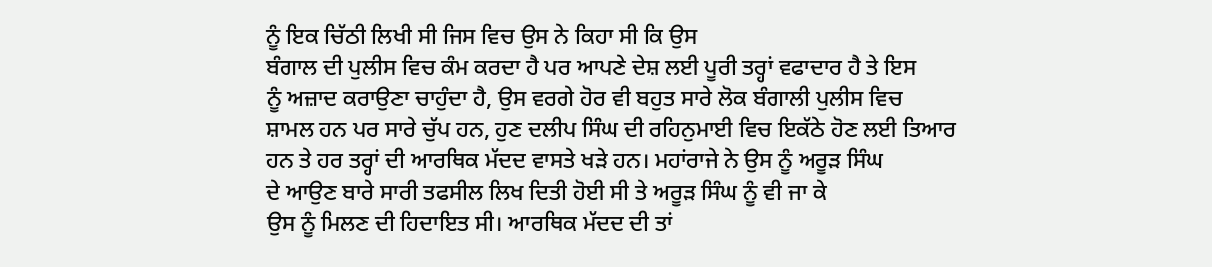ਨੂੰ ਇਕ ਚਿੱਠੀ ਲਿਖੀ ਸੀ ਜਿਸ ਵਿਚ ਉਸ ਨੇ ਕਿਹਾ ਸੀ ਕਿ ਉਸ
ਬੰਗਾਲ ਦੀ ਪੁਲੀਸ ਵਿਚ ਕੰਮ ਕਰਦਾ ਹੈ ਪਰ ਆਪਣੇ ਦੇਸ਼ ਲਈ ਪੂਰੀ ਤਰ੍ਹਾਂ ਵਫਾਦਾਰ ਹੈ ਤੇ ਇਸ
ਨੂੰ ਅਜ਼ਾਦ ਕਰਾਉਣਾ ਚਾਹੁੰਦਾ ਹੈ, ਉਸ ਵਰਗੇ ਹੋਰ ਵੀ ਬਹੁਤ ਸਾਰੇ ਲੋਕ ਬੰਗਾਲੀ ਪੁਲੀਸ ਵਿਚ
ਸ਼ਾਮਲ ਹਨ ਪਰ ਸਾਰੇ ਚੁੱਪ ਹਨ, ਹੁਣ ਦਲੀਪ ਸਿੰਘ ਦੀ ਰਹਿਨੁਮਾਈ ਵਿਚ ਇਕੱਠੇ ਹੋਣ ਲਈ ਤਿਆਰ
ਹਨ ਤੇ ਹਰ ਤਰ੍ਹਾਂ ਦੀ ਆਰਥਿਕ ਮੱਦਦ ਵਾਸਤੇ ਖੜੇ ਹਨ। ਮਹਾਂਰਾਜੇ ਨੇ ਉਸ ਨੂੰ ਅਰੂੜ ਸਿੰਘ
ਦੇ ਆਉਣ ਬਾਰੇ ਸਾਰੀ ਤਫਸੀਲ ਲਿਖ ਦਿਤੀ ਹੋਈ ਸੀ ਤੇ ਅਰੂੜ ਸਿੰਘ ਨੂੰ ਵੀ ਜਾ ਕੇ
ਉਸ ਨੂੰ ਮਿਲਣ ਦੀ ਹਿਦਾਇਤ ਸੀ। ਆਰਥਿਕ ਮੱਦਦ ਦੀ ਤਾਂ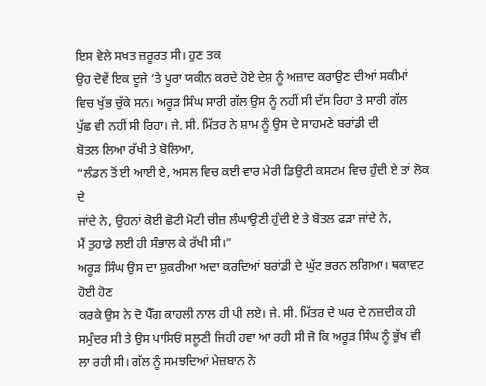ਇਸ ਵੇਲੇ ਸਖਤ ਜ਼ਰੂਰਤ ਸੀ। ਹੁਣ ਤਕ
ਉਹ ਦੋਵੇਂ ਇਕ ਦੂਜੇ ‘ਤੇ ਪੂਰਾ ਯਕੀਨ ਕਰਦੇ ਹੋਏ ਦੇਸ਼ ਨੂੰ ਅਜ਼ਾਦ ਕਰਾਉਣ ਦੀਆਂ ਸਕੀਮਾਂ
ਵਿਚ ਖੁੱਭ ਚੁੱਕੇ ਸਨ। ਅਰੂੜ ਸਿੰਘ ਸਾਰੀ ਗੱਲ ਉਸ ਨੂੰ ਨਹੀਂ ਸੀ ਦੱਸ ਰਿਹਾ ਤੇ ਸਾਰੀ ਗੱਲ
ਪੁੱਛ ਵੀ ਨਹੀਂ ਸੀ ਰਿਹਾ। ਜੇ. ਸੀ. ਮਿੱਤਰ ਨੇ ਸ਼ਾਮ ਨੂੰ ਉਸ ਦੇ ਸਾਹਮਣੇ ਬਰਾਂਡੀ ਦੀ
ਬੋਤਲ ਲਿਆ ਰੱਖੀ ਤੇ ਬੋਲਿਆ,
“ਲੰਡਨ ਤੋਂ ਈ ਆਈ ਏ, ਅਸਲ ਵਿਚ ਕਈ ਵਾਰ ਮੇਰੀ ਡਿਉਟੀ ਕਸਟਮ ਵਿਚ ਹੁੰਦੀ ਏ ਤਾਂ ਲੋਕ ਦੇ
ਜਾਂਦੇ ਨੇ, ਉਹਨਾਂ ਕੋਈ ਛੋਟੀ ਮੋਟੀ ਚੀਜ਼ ਲੰਘਾਉਣੀ ਹੁੰਦੀ ਏ ਤੇ ਬੋਤਲ ਫੜਾ ਜਾਂਦੇ ਨੇ,
ਮੈਂ ਤੁਹਾਡੇ ਲਈ ਹੀ ਸੰਭਾਲ ਕੇ ਰੱਖੀ ਸੀ।”
ਅਰੂੜ ਸਿੰਘ ਉਸ ਦਾ ਸ਼ੁਕਰੀਆ ਅਦਾ ਕਰਦਿਆਂ ਬਰਾਂਡੀ ਦੇ ਘੁੱਟ ਭਰਨ ਲਗਿਆ। ਥਕਾਵਟ ਹੋਈ ਹੋਣ
ਕਰਕੇ ਉਸ ਨੇ ਦੋ ਪੈੱਗ ਕਾਹਲੀ ਨਾਲ ਹੀ ਪੀ ਲਏ। ਜੇ. ਸੀ. ਮਿੱਤਰ ਦੇ ਘਰ ਦੇ ਨਜ਼ਦੀਕ ਹੀ
ਸਮੁੰਦਰ ਸੀ ਤੇ ਉਸ ਪਾਸਿਓਂ ਸਲੂਣੀ ਜਿਹੀ ਹਵਾ ਆ ਰਹੀ ਸੀ ਜੋ ਕਿ ਅਰੂੜ ਸਿੰਘ ਨੂੰ ਭੁੱਖ ਵੀ
ਲਾ ਰਹੀ ਸੀ। ਗੱਲ ਨੂੰ ਸਮਝਦਿਆਂ ਮੇਜ਼ਬਾਨ ਨੇ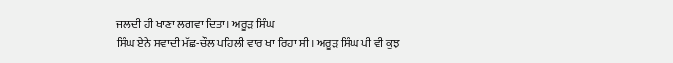ਜਲਦੀ ਹੀ ਖਾਣਾ ਲਗਵਾ ਦਿਤਾ। ਅਰੂੜ ਸਿੰਘ
ਸਿੰਘ ਏਨੇ ਸਵਾਦੀ ਮੱਛ-ਚੌਲ ਪਹਿਲੀ ਵਾਰ ਖਾ ਰਿਹਾ ਸੀ। ਅਰੂੜ ਸਿੰਘ ਪੀ ਵੀ ਕੁਝ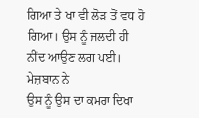ਗਿਆ ਤੇ ਖਾ ਵੀ ਲੋੜ ਤੋਂ ਵਧ ਹੋ ਗਿਆ। ਉਸ ਨੂੰ ਜਲਦੀ ਹੀ ਨੀਂਦ ਆਉਣ ਲਗ ਪਈ। ਮੇਜ਼ਬਾਨ ਨੇ
ਉਸ ਨੂੰ ਉਸ ਦਾ ਕਮਰਾ ਦਿਖਾ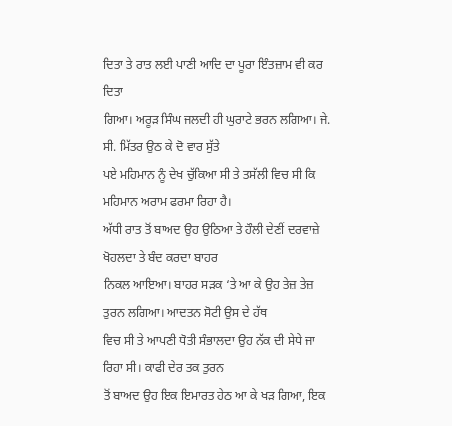ਦਿਤਾ ਤੇ ਰਾਤ ਲਈ ਪਾਣੀ ਆਦਿ ਦਾ ਪੂਰਾ ਇੰਤਜ਼ਾਮ ਵੀ ਕਰ ਦਿਤਾ
ਗਿਆ। ਅਰੂੜ ਸਿੰਘ ਜਲਦੀ ਹੀ ਘੁਰਾਟੇ ਭਰਨ ਲਗਿਆ। ਜੇ. ਸੀ. ਮਿੱਤਰ ਉਠ ਕੇ ਦੋ ਵਾਰ ਸੁੱਤੇ
ਪਏ ਮਹਿਮਾਨ ਨੂੰ ਦੇਖ ਚੁੱਕਿਆ ਸੀ ਤੇ ਤਸੱਲੀ ਵਿਚ ਸੀ ਕਿ ਮਹਿਮਾਨ ਅਰਾਮ ਫਰਮਾ ਰਿਹਾ ਹੈ।
ਅੱਧੀ ਰਾਤ ਤੋਂ ਬਾਅਦ ਉਹ ਉਠਿਆ ਤੇ ਹੌਲੀ ਦੇਣੀਂ ਦਰਵਾਜ਼ੇ ਖੋਹਲਦਾ ਤੇ ਬੰਦ ਕਰਦਾ ਬਾਹਰ
ਨਿਕਲ ਆਇਆ। ਬਾਹਰ ਸੜਕ ‘ਤੇ ਆ ਕੇ ਉਹ ਤੇਜ਼ ਤੇਜ਼ ਤੁਰਨ ਲਗਿਆ। ਆਦਤਨ ਸੋਟੀ ਉਸ ਦੇ ਹੱਥ
ਵਿਚ ਸੀ ਤੇ ਆਪਣੀ ਧੋਤੀ ਸੰਭਾਲਦਾ ਉਹ ਨੱਕ ਦੀ ਸੇਧੇ ਜਾ ਰਿਹਾ ਸੀ। ਕਾਫੀ ਦੇਰ ਤਕ ਤੁਰਨ
ਤੋਂ ਬਾਅਦ ਉਹ ਇਕ ਇਮਾਰਤ ਹੇਠ ਆ ਕੇ ਖੜ ਗਿਆ, ਇਕ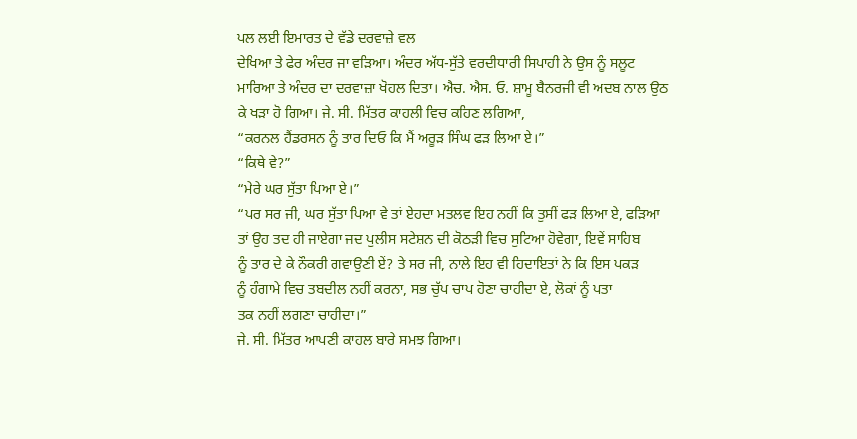ਪਲ ਲਈ ਇਮਾਰਤ ਦੇ ਵੱਡੇ ਦਰਵਾਜ਼ੇ ਵਲ
ਦੇਖਿਆ ਤੇ ਫੇਰ ਅੰਦਰ ਜਾ ਵੜਿਆ। ਅੰਦਰ ਅੱਧ-ਸੁੱਤੇ ਵਰਦੀਧਾਰੀ ਸਿਪਾਹੀ ਨੇ ਉਸ ਨੂੰ ਸਲੂਟ
ਮਾਰਿਆ ਤੇ ਅੰਦਰ ਦਾ ਦਰਵਾਜ਼ਾ ਖੋਹਲ ਦਿਤਾ। ਐਚ. ਐਸ. ਓ. ਸ਼ਾਮੂ ਬੈਨਰਜੀ ਵੀ ਅਦਬ ਨਾਲ ਉਠ
ਕੇ ਖੜਾ ਹੋ ਗਿਆ। ਜੇ. ਸੀ. ਮਿੱਤਰ ਕਾਹਲੀ ਵਿਚ ਕਹਿਣ ਲਗਿਆ,
“ਕਰਨਲ ਹੈਂਡਰਸਨ ਨੂੰ ਤਾਰ ਦਿਓ ਕਿ ਮੈਂ ਅਰੂੜ ਸਿੰਘ ਫੜ ਲਿਆ ਏ।”
“ਕਿਥੇ ਵੇ?”
“ਮੇਰੇ ਘਰ ਸੁੱਤਾ ਪਿਆ ਏ।”
“ਪਰ ਸਰ ਜੀ, ਘਰ ਸੁੱਤਾ ਪਿਆ ਵੇ ਤਾਂ ਏਹਦਾ ਮਤਲਵ ਇਹ ਨਹੀਂ ਕਿ ਤੁਸੀਂ ਫੜ ਲਿਆ ਏ, ਫੜਿਆ
ਤਾਂ ਉਹ ਤਦ ਹੀ ਜਾਏਗਾ ਜਦ ਪੁਲੀਸ ਸਟੇਸ਼ਨ ਦੀ ਕੋਠੜੀ ਵਿਚ ਸੁਟਿਆ ਹੋਵੇਗਾ, ਇਵੇਂ ਸਾਹਿਬ
ਨੂੰ ਤਾਰ ਦੇ ਕੇ ਨੌਕਰੀ ਗਵਾਉਣੀ ਏਂ? ਤੇ ਸਰ ਜੀ, ਨਾਲੇ ਇਹ ਵੀ ਹਿਦਾਇਤਾਂ ਨੇ ਕਿ ਇਸ ਪਕੜ
ਨੂੰ ਹੰਗਾਮੇ ਵਿਚ ਤਬਦੀਲ ਨਹੀਂ ਕਰਨਾ, ਸਭ ਚੁੱਪ ਚਾਪ ਹੋਣਾ ਚਾਹੀਦਾ ਏ, ਲੋਕਾਂ ਨੂੰ ਪਤਾ
ਤਕ ਨਹੀਂ ਲਗਣਾ ਚਾਹੀਦਾ।”
ਜੇ. ਸੀ. ਮਿੱਤਰ ਆਪਣੀ ਕਾਹਲ ਬਾਰੇ ਸਮਝ ਗਿਆ।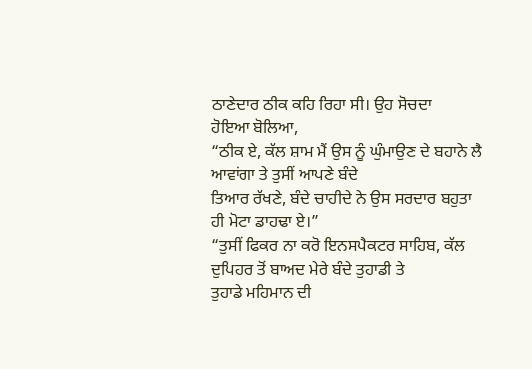ਠਾਣੇਦਾਰ ਠੀਕ ਕਹਿ ਰਿਹਾ ਸੀ। ਉਹ ਸੋਚਦਾ
ਹੋਇਆ ਬੋਲਿਆ,
“ਠੀਕ ਏ, ਕੱਲ ਸ਼ਾਮ ਮੈਂ ਉਸ ਨੂੰ ਘੁੰਮਾਉਣ ਦੇ ਬਹਾਨੇ ਲੈ ਆਵਾਂਗਾ ਤੇ ਤੁਸੀਂ ਆਪਣੇ ਬੰਦੇ
ਤਿਆਰ ਰੱਖਣੇ, ਬੰਦੇ ਚਾਹੀਦੇ ਨੇ ਉਸ ਸਰਦਾਰ ਬਹੁਤਾ ਹੀ ਮੋਟਾ ਡਾਹਢਾ ਏ।”
“ਤੁਸੀਂ ਫਿਕਰ ਨਾ ਕਰੋ ਇਨਸਪੈਕਟਰ ਸਾਹਿਬ, ਕੱਲ ਦੁਪਿਹਰ ਤੋਂ ਬਾਅਦ ਮੇਰੇ ਬੰਦੇ ਤੁਹਾਡੀ ਤੇ
ਤੁਹਾਡੇ ਮਹਿਮਾਨ ਦੀ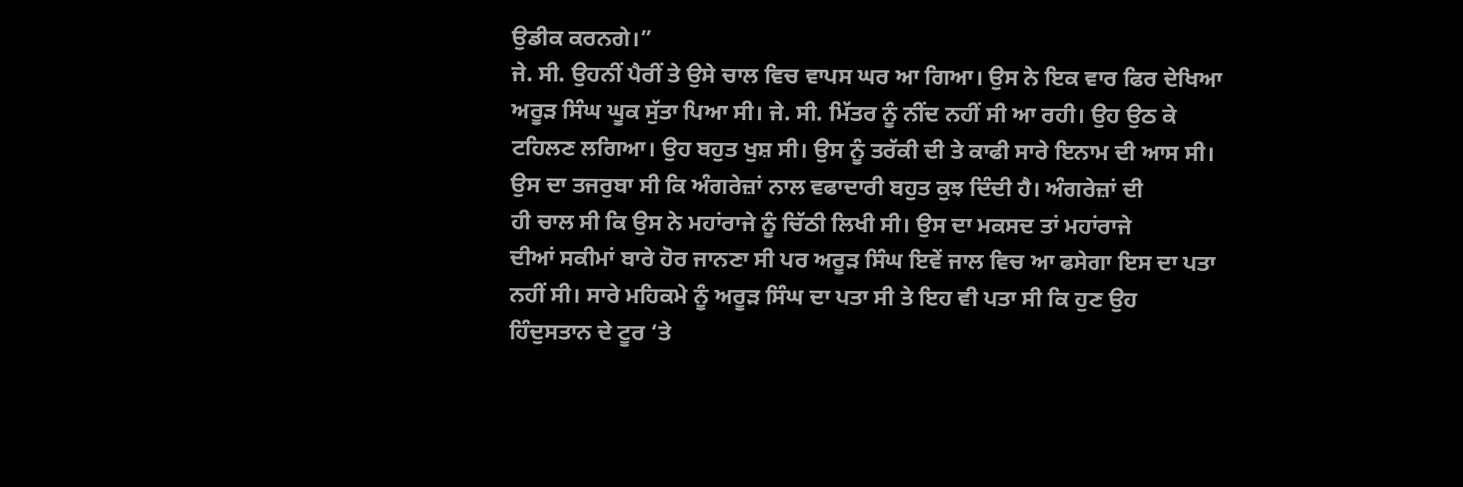ਉਡੀਕ ਕਰਨਗੇ।”
ਜੇ. ਸੀ. ਉਹਨੀਂ ਪੈਰੀਂ ਤੇ ਉਸੇ ਚਾਲ ਵਿਚ ਵਾਪਸ ਘਰ ਆ ਗਿਆ। ਉਸ ਨੇ ਇਕ ਵਾਰ ਫਿਰ ਦੇਖਿਆ
ਅਰੂੜ ਸਿੰਘ ਘੂਕ ਸੁੱਤਾ ਪਿਆ ਸੀ। ਜੇ. ਸੀ. ਮਿੱਤਰ ਨੂੰ ਨੀਂਦ ਨਹੀਂ ਸੀ ਆ ਰਹੀ। ਉਹ ਉਠ ਕੇ
ਟਹਿਲਣ ਲਗਿਆ। ਉਹ ਬਹੁਤ ਖੁਸ਼ ਸੀ। ਉਸ ਨੂੰ ਤਰੱਕੀ ਦੀ ਤੇ ਕਾਫੀ ਸਾਰੇ ਇਨਾਮ ਦੀ ਆਸ ਸੀ।
ਉਸ ਦਾ ਤਜਰੁਬਾ ਸੀ ਕਿ ਅੰਗਰੇਜ਼ਾਂ ਨਾਲ ਵਫਾਦਾਰੀ ਬਹੁਤ ਕੁਝ ਦਿੰਦੀ ਹੈ। ਅੰਗਰੇਜ਼ਾਂ ਦੀ
ਹੀ ਚਾਲ ਸੀ ਕਿ ਉਸ ਨੇ ਮਹਾਂਰਾਜੇ ਨੂੰ ਚਿੱਠੀ ਲਿਖੀ ਸੀ। ਉਸ ਦਾ ਮਕਸਦ ਤਾਂ ਮਹਾਂਰਾਜੇ
ਦੀਆਂ ਸਕੀਮਾਂ ਬਾਰੇ ਹੋਰ ਜਾਨਣਾ ਸੀ ਪਰ ਅਰੂੜ ਸਿੰਘ ਇਵੇਂ ਜਾਲ ਵਿਚ ਆ ਫਸੇਗਾ ਇਸ ਦਾ ਪਤਾ
ਨਹੀਂ ਸੀ। ਸਾਰੇ ਮਹਿਕਮੇ ਨੂੰ ਅਰੂੜ ਸਿੰਘ ਦਾ ਪਤਾ ਸੀ ਤੇ ਇਹ ਵੀ ਪਤਾ ਸੀ ਕਿ ਹੁਣ ਉਹ
ਹਿੰਦੁਸਤਾਨ ਦੇ ਟੂਰ ‘ਤੇ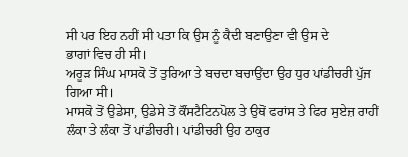ਸੀ ਪਰ ਇਹ ਨਹੀਂ ਸੀ ਪਤਾ ਕਿ ਉਸ ਨੂੰ ਕੈਦੀ ਬਣਾਉਣਾ ਵੀ ਉਸ ਦੇ
ਭਾਗਾਂ ਵਿਚ ਹੀ ਸੀ।
ਅਰੂੜ ਸਿੰਘ ਮਾਸਕੋ ਤੋਂ ਤੁਰਿਆ ਤੇ ਬਚਦਾ ਬਚਾਉਂਦਾ ਉਹ ਧੁਰ ਪਾਂਡੀਚਰੀ ਪੁੱਜ ਗਿਆ ਸੀ।
ਮਾਸਕੋ ਤੋਂ ਉਡੇਸਾ, ਉਡੇਸੇ ਤੋਂ ਕੌਂਸਟੈਟਿਨਪੋਲ ਤੇ ਉਥੋਂ ਫਰਾਂਸ ਤੇ ਫਿਰ ਸੁਏਜ਼ ਰਾਹੀਂ
ਲੰਕਾ ਤੇ ਲੰਕਾ ਤੋਂ ਪਾਂਡੀਚਰੀ। ਪਾਂਡੀਚਰੀ ਉਹ ਠਾਕੁਰ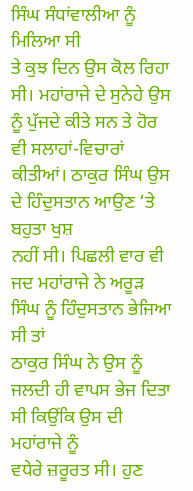ਸਿੰਘ ਸੰਧਾਂਵਾਲੀਆ ਨੂੰ ਮਿਲਿਆ ਸੀ
ਤੇ ਕੁਝ ਦਿਨ ਉਸ ਕੋਲ ਰਿਹਾ ਸੀ। ਮਹਾਂਰਾਜੇ ਦੇ ਸੁਨੇਹੇ ਉਸ ਨੂੰ ਪੁੱਜਦੇ ਕੀਤੇ ਸਨ ਤੇ ਹੋਰ
ਵੀ ਸਲਾਹਾਂ-ਵਿਚਾਰਾਂ ਕੀਤੀਆਂ। ਠਾਕੁਰ ਸਿੰਘ ਉਸ ਦੇ ਹਿੰਦੁਸਤਾਨ ਆਉਣ ‘ਤੇ ਬਹੁਤਾ ਖੁਸ਼
ਨਹੀਂ ਸੀ। ਪਿਛਲੀ ਵਾਰ ਵੀ ਜਦ ਮਹਾਂਰਾਜੇ ਨੇ ਅਰੂੜ ਸਿੰਘ ਨੂੰ ਹਿੰਦੁਸਤਾਨ ਭੇਜਿਆ ਸੀ ਤਾਂ
ਠਾਕੁਰ ਸਿੰਘ ਨੇ ਉਸ ਨੂੰ ਜਲਦੀ ਹੀ ਵਾਪਸ ਭੇਜ ਦਿਤਾ ਸੀ ਕਿਉਂਕਿ ਉਸ ਦੀ ਮਹਾਂਰਾਜੇ ਨੂੰ
ਵਧੇਰੇ ਜ਼ਰੂਰਤ ਸੀ। ਹੁਣ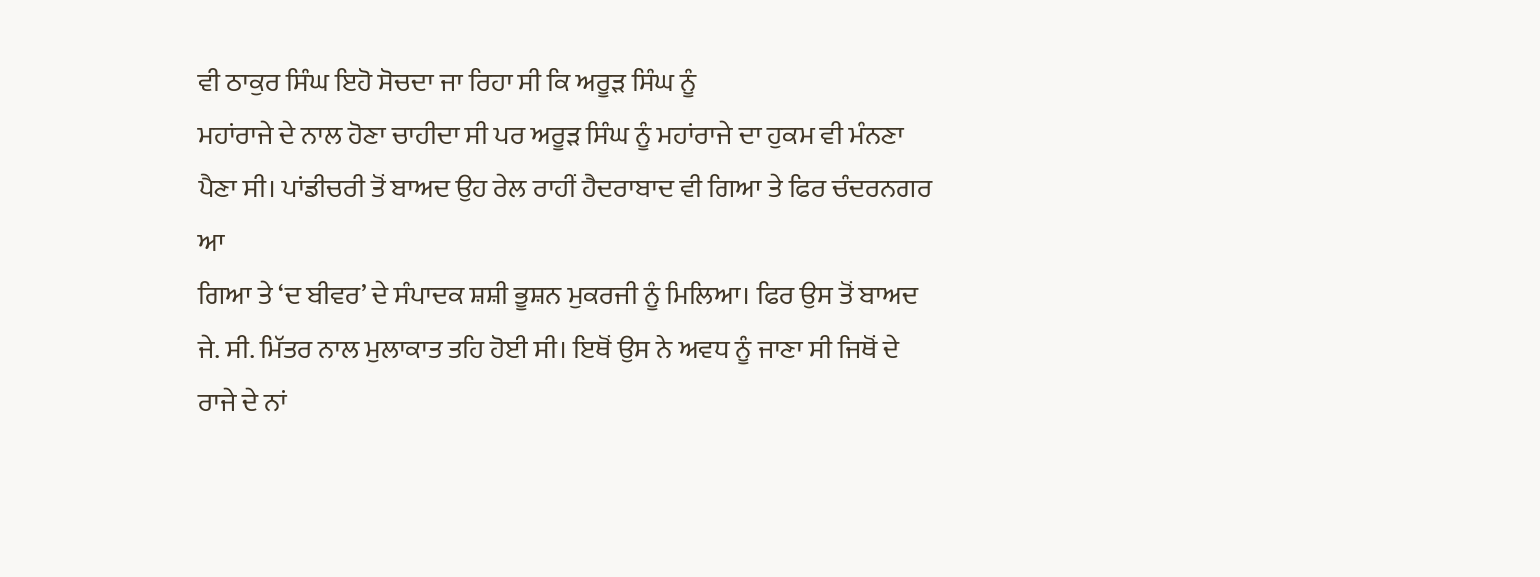ਵੀ ਠਾਕੁਰ ਸਿੰਘ ਇਹੋ ਸੋਚਦਾ ਜਾ ਰਿਹਾ ਸੀ ਕਿ ਅਰੂੜ ਸਿੰਘ ਨੂੰ
ਮਹਾਂਰਾਜੇ ਦੇ ਨਾਲ ਹੋਣਾ ਚਾਹੀਦਾ ਸੀ ਪਰ ਅਰੂੜ ਸਿੰਘ ਨੂੰ ਮਹਾਂਰਾਜੇ ਦਾ ਹੁਕਮ ਵੀ ਮੰਨਣਾ
ਪੈਣਾ ਸੀ। ਪਾਂਡੀਚਰੀ ਤੋਂ ਬਾਅਦ ਉਹ ਰੇਲ ਰਾਹੀਂ ਹੈਦਰਾਬਾਦ ਵੀ ਗਿਆ ਤੇ ਫਿਰ ਚੰਦਰਨਗਰ ਆ
ਗਿਆ ਤੇ ‘ਦ ਬੀਵਰ’ ਦੇ ਸੰਪਾਦਕ ਸ਼ਸ਼ੀ ਭੂਸ਼ਨ ਮੁਕਰਜੀ ਨੂੰ ਮਿਲਿਆ। ਫਿਰ ਉਸ ਤੋਂ ਬਾਅਦ
ਜੇ. ਸੀ. ਮਿੱਤਰ ਨਾਲ ਮੁਲਾਕਾਤ ਤਹਿ ਹੋਈ ਸੀ। ਇਥੋਂ ਉਸ ਨੇ ਅਵਧ ਨੂੰ ਜਾਣਾ ਸੀ ਜਿਥੋਂ ਦੇ
ਰਾਜੇ ਦੇ ਨਾਂ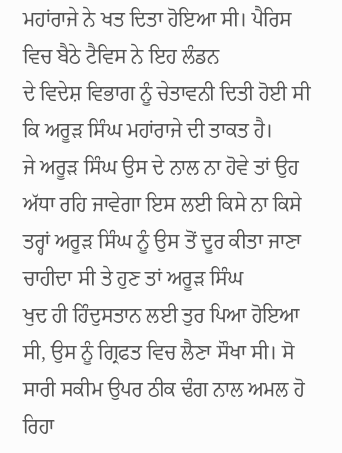ਮਹਾਂਰਾਜੇ ਨੇ ਖਤ ਦਿਤਾ ਹੋਇਆ ਸੀ। ਪੈਰਿਸ ਵਿਚ ਬੈਠੇ ਟੈਵਿਸ ਨੇ ਇਹ ਲੰਡਨ
ਦੇ ਵਿਦੇਸ਼ ਵਿਭਾਗ ਨੂੰ ਚੇਤਾਵਨੀ ਦਿਤੀ ਹੋਈ ਸੀ ਕਿ ਅਰੂੜ ਸਿੰਘ ਮਹਾਂਰਾਜੇ ਦੀ ਤਾਕਤ ਹੈ।
ਜੇ ਅਰੂੜ ਸਿੰਘ ਉਸ ਦੇ ਨਾਲ ਨਾ ਹੋਵੇ ਤਾਂ ਉਹ ਅੱਧਾ ਰਹਿ ਜਾਵੇਗਾ ਇਸ ਲਈ ਕਿਸੇ ਨਾ ਕਿਸੇ
ਤਰ੍ਹਾਂ ਅਰੂੜ ਸਿੰਘ ਨੂੰ ਉਸ ਤੋਂ ਦੂਰ ਕੀਤਾ ਜਾਣਾ ਚਾਹੀਦਾ ਸੀ ਤੇ ਹੁਣ ਤਾਂ ਅਰੂੜ ਸਿੰਘ
ਖੁਦ ਹੀ ਹਿੰਦੁਸਤਾਨ ਲਈ ਤੁਰ ਪਿਆ ਹੋਇਆ ਸੀ, ਉਸ ਨੂੰ ਗ੍ਰਿਫਤ ਵਿਚ ਲੈਣਾ ਸੌਖਾ ਸੀ। ਸੋ
ਸਾਰੀ ਸਕੀਮ ਉਪਰ ਠੀਕ ਢੰਗ ਨਾਲ ਅਮਲ ਹੋ ਰਿਹਾ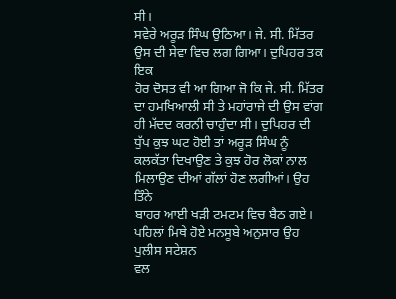ਸੀ।
ਸਵੇਰੇ ਅਰੂੜ ਸਿੰਘ ਉਠਿਆ। ਜੇ. ਸੀ. ਮਿੱਤਰ ਉਸ ਦੀ ਸੇਵਾ ਵਿਚ ਲਗ ਗਿਆ। ਦੁਪਿਹਰ ਤਕ ਇਕ
ਹੋਰ ਦੋਸਤ ਵੀ ਆ ਗਿਆ ਜੋ ਕਿ ਜੇ. ਸੀ. ਮਿੱਤਰ ਦਾ ਹਮਖਿਆਲੀ ਸੀ ਤੇ ਮਹਾਂਰਾਜੇ ਦੀ ਉਸ ਵਾਂਗ
ਹੀ ਮੱਦਦ ਕਰਨੀ ਚਾਹੁੰਦਾ ਸੀ। ਦੁਪਿਹਰ ਦੀ ਧੁੱਪ ਕੁਝ ਘਟ ਹੋਈ ਤਾਂ ਅਰੂੜ ਸਿੰਘ ਨੂੰ
ਕਲਕੱਤਾ ਦਿਖਾਉਣ ਤੇ ਕੁਝ ਹੋਰ ਲੋਕਾਂ ਨਾਲ ਮਿਲਾਉਣ ਦੀਆਂ ਗੱਲਾਂ ਹੋਣ ਲਗੀਆਂ। ਉਹ ਤਿੰਨੇ
ਬਾਹਰ ਆਈ ਖੜੀ ਟਮਟਮ ਵਿਚ ਬੈਠ ਗਏ। ਪਹਿਲਾਂ ਮਿਥੇ ਹੋਏ ਮਨਸੂਬੇ ਅਨੁਸਾਰ ਉਹ ਪੁਲੀਸ ਸਟੇਸ਼ਨ
ਵਲ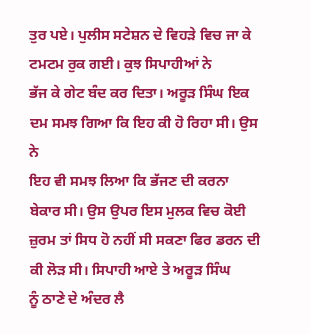ਤੁਰ ਪਏ। ਪੁਲੀਸ ਸਟੇਸ਼ਨ ਦੇ ਵਿਹੜੇ ਵਿਚ ਜਾ ਕੇ ਟਮਟਮ ਰੁਕ ਗਈ। ਕੁਝ ਸਿਪਾਹੀਆਂ ਨੇ
ਭੱਜ ਕੇ ਗੇਟ ਬੰਦ ਕਰ ਦਿਤਾ। ਅਰੂੜ ਸਿੰਘ ਇਕ ਦਮ ਸਮਝ ਗਿਆ ਕਿ ਇਹ ਕੀ ਹੋ ਰਿਹਾ ਸੀ। ਉਸ ਨੇ
ਇਹ ਵੀ ਸਮਝ ਲਿਆ ਕਿ ਭੱਜਣ ਦੀ ਕਰਨਾ ਬੇਕਾਰ ਸੀ। ਉਸ ਉਪਰ ਇਸ ਮੁਲਕ ਵਿਚ ਕੋਈ
ਜ਼ੁਰਮ ਤਾਂ ਸਿਧ ਹੋ ਨਹੀਂ ਸੀ ਸਕਣਾ ਫਿਰ ਡਰਨ ਦੀ ਕੀ ਲੋੜ ਸੀ। ਸਿਪਾਹੀ ਆਏ ਤੇ ਅਰੂੜ ਸਿੰਘ
ਨੂੰ ਠਾਣੇ ਦੇ ਅੰਦਰ ਲੈ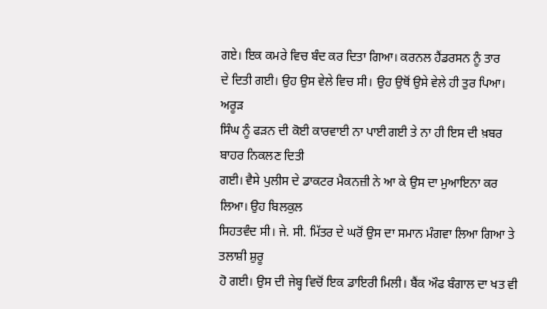ਗਏ। ਇਕ ਕਮਰੇ ਵਿਚ ਬੰਦ ਕਰ ਦਿਤਾ ਗਿਆ। ਕਰਨਲ ਹੈਂਡਰਸਨ ਨੂੰ ਤਾਰ
ਦੇ ਦਿਤੀ ਗਈ। ਉਹ ਉਸ ਵੇਲੇ ਵਿਚ ਸੀ। ਉਹ ਉਥੋਂ ਉਸੇ ਵੇਲੇ ਹੀ ਤੁਰ ਪਿਆ। ਅਰੂੜ
ਸਿੰਘ ਨੂੰ ਫੜਨ ਦੀ ਕੋਈ ਕਾਰਵਾਈ ਨਾ ਪਾਈ ਗਈ ਤੇ ਨਾ ਹੀ ਇਸ ਦੀ ਖ਼ਬਰ ਬਾਹਰ ਨਿਕਲਣ ਦਿਤੀ
ਗਈ। ਵੈਸੇ ਪੁਲੀਸ ਦੇ ਡਾਕਟਰ ਮੈਕਨਜ਼ੀ ਨੇ ਆ ਕੇ ਉਸ ਦਾ ਮੁਆਇਨਾ ਕਰ ਲਿਆ। ਉਹ ਬਿਲਕੁਲ
ਸਿਹਤਵੰਦ ਸੀ। ਜੇ. ਸੀ. ਮਿੱਤਰ ਦੇ ਘਰੋਂ ਉਸ ਦਾ ਸਮਾਨ ਮੰਗਵਾ ਲਿਆ ਗਿਆ ਤੇ ਤਲਾਸ਼ੀ ਸ਼ੁਰੂ
ਹੋ ਗਈ। ਉਸ ਦੀ ਜੇਬ੍ਹ ਵਿਚੋਂ ਇਕ ਡਾਇਰੀ ਮਿਲੀ। ਬੈਂਕ ਔਫ ਬੰਗਾਲ ਦਾ ਖਤ ਵੀ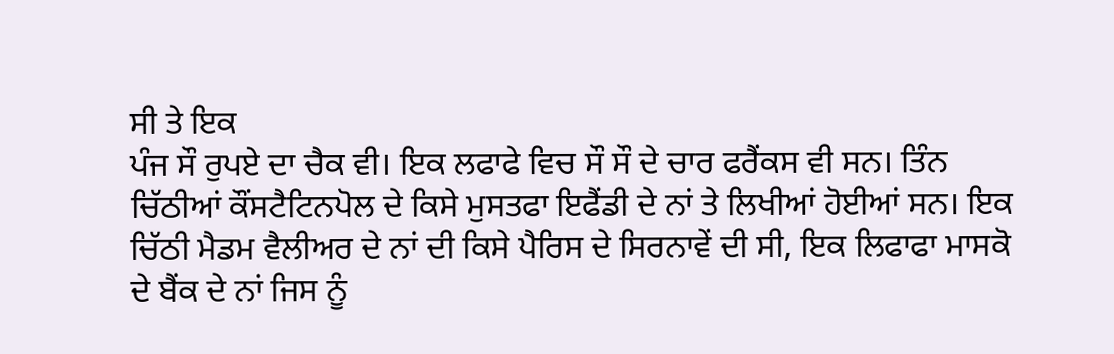ਸੀ ਤੇ ਇਕ
ਪੰਜ ਸੌ ਰੁਪਏ ਦਾ ਚੈਕ ਵੀ। ਇਕ ਲਫਾਫੇ ਵਿਚ ਸੌ ਸੌ ਦੇ ਚਾਰ ਫਰੈਂਕਸ ਵੀ ਸਨ। ਤਿੰਨ
ਚਿੱਠੀਆਂ ਕੌਂਸਟੈਟਿਨਪੋਲ ਦੇ ਕਿਸੇ ਮੁਸਤਫਾ ਇਫੈਂਡੀ ਦੇ ਨਾਂ ਤੇ ਲਿਖੀਆਂ ਹੋਈਆਂ ਸਨ। ਇਕ
ਚਿੱਠੀ ਮੈਡਮ ਵੈਲੀਅਰ ਦੇ ਨਾਂ ਦੀ ਕਿਸੇ ਪੈਰਿਸ ਦੇ ਸਿਰਨਾਵੇਂ ਦੀ ਸੀ, ਇਕ ਲਿਫਾਫਾ ਮਾਸਕੋ
ਦੇ ਬੈਂਕ ਦੇ ਨਾਂ ਜਿਸ ਨੂੰ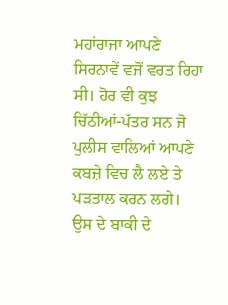ਮਹਾਂਰਾਜਾ ਆਪਣੇ ਸਿਰਨਾਵੇਂ ਵਜੋਂ ਵਰਤ ਰਿਹਾ ਸੀ। ਹੋਰ ਵੀ ਕੁਝ
ਚਿੱਠੀਆਂ-ਪੱਤਰ ਸਨ ਜੋ ਪੁਲੀਸ ਵਾਲਿਆਂ ਆਪਣੇ ਕਬਜ਼ੇ ਵਿਚ ਲੈ ਲਏ ਤੇ ਪੜਤਾਲ ਕਰਨ ਲਗੇ।
ਉਸ ਦੇ ਬਾਕੀ ਦੇ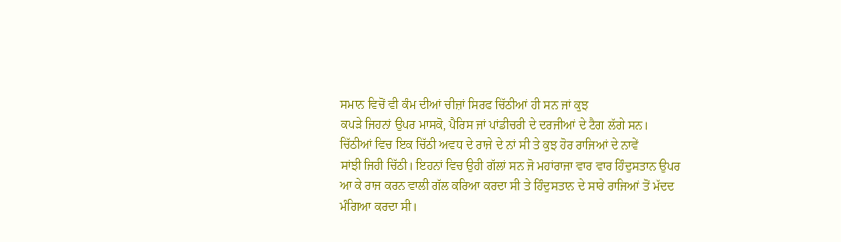ਸਮਾਨ ਵਿਚੋਂ ਵੀ ਕੰਮ ਦੀਆਂ ਚੀਜ਼ਾਂ ਸਿਰਫ ਚਿੱਠੀਆਂ ਹੀ ਸਨ ਜਾਂ ਕੁਝ
ਕਪੜੇ ਜਿਹਨਾਂ ਉਪਰ ਮਾਸਕੋ, ਪੈਰਿਸ ਜਾਂ ਪਾਂਡੀਚਰੀ ਦੇ ਦਰਜੀਆਂ ਦੇ ਟੈਗ ਲੱਗੇ ਸਨ।
ਚਿੱਠੀਆਂ ਵਿਚ ਇਕ ਚਿੱਠੀ ਅਵਧ ਦੇ ਰਾਜੇ ਦੇ ਨਾਂ ਸੀ ਤੇ ਕੁਝ ਹੋਰ ਰਾਜਿਆਂ ਦੇ ਨਾਵੇਂ
ਸਾਂਝੀ ਜਿਹੀ ਚਿੱਠੀ। ਇਹਨਾਂ ਵਿਚ ਉਹੀ ਗੱਲਾਂ ਸਨ ਜੋ ਮਹਾਂਰਾਜਾ ਵਾਰ ਵਾਰ ਹਿੰਦੁਸਤਾਨ ਉਪਰ
ਆ ਕੇ ਰਾਜ ਕਰਨ ਵਾਲੀ ਗੱਲ ਕਰਿਆ ਕਰਦਾ ਸੀ ਤੇ ਹਿੰਦੁਸਤਾਨ ਦੇ ਸਾਰੇ ਰਾਜਿਆਂ ਤੋਂ ਮੱਦਦ
ਮੰਗਿਆ ਕਰਦਾ ਸੀ।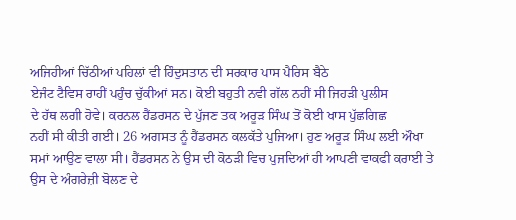ਅਜਿਹੀਆਂ ਚਿੱਠੀਆਂ ਪਹਿਲਾਂ ਵੀ ਹਿੰਦੁਸਤਾਨ ਦੀ ਸਰਕਾਰ ਪਾਸ ਪੈਰਿਸ ਬੈਠੇ
ਏਜੰਟ ਟੈਵਿਸ ਰਾਹੀਂ ਪਹੁੰਚ ਚੁੱਕੀਆਂ ਸਨ। ਕੋਈ ਬਹੁਤੀ ਨਵੀ ਗੱਲ ਨਹੀਂ ਸੀ ਜਿਹੜੀ ਪੁਲੀਸ
ਦੇ ਹੱਥ ਲਗੀ ਹੋਵੇ। ਕਰਨਲ ਹੈਂਡਰਸਨ ਦੇ ਪੁੱਜਣ ਤਕ ਅਰੂੜ ਸਿੰਘ ਤੋਂ ਕੋਈ ਖਾਸ ਪੁੱਛਗਿਛ
ਨਹੀਂ ਸੀ ਕੀਤੀ ਗਈ। 26 ਅਗਸਤ ਨੂੰ ਹੈਂਡਰਸਨ ਕਲਕੱਤੇ ਪੁਜਿਆ। ਹੁਣ ਅਰੂੜ ਸਿੰਘ ਲਈ ਔਖਾ
ਸਮਾਂ ਆਉਣ ਵਾਲਾ ਸੀ। ਹੈਂਡਰਸਨ ਨੇ ਉਸ ਦੀ ਕੋਠੜੀ ਵਿਚ ਪੁਜਦਿਆਂ ਹੀ ਆਪਣੀ ਵਾਕਫੀ ਕਰਾਈ ਤੇ
ਉਸ ਦੇ ਅੰਗਰੇਜ਼ੀ ਬੋਲਣ ਦੇ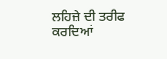ਲਹਿਜ਼ੇ ਦੀ ਤਰੀਫ ਕਰਦਿਆਂ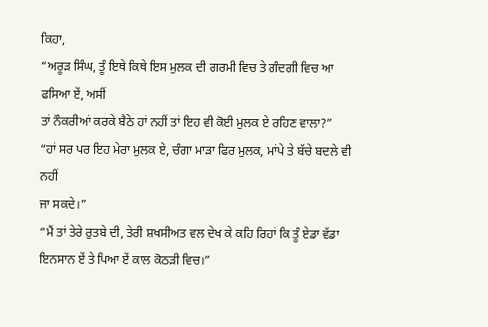ਕਿਹਾ,
“ਅਰੂੜ ਸਿੰਘ, ਤੂੰ ਇਥੇ ਕਿਥੇ ਇਸ ਮੁਲਕ ਦੀ ਗਰਮੀ ਵਿਚ ਤੇ ਗੰਦਗੀ ਵਿਚ ਆ ਫਸਿਆ ਏਂ, ਅਸੀਂ
ਤਾਂ ਨੌਕਰੀਆਂ ਕਰਕੇ ਬੈਠੇ ਹਾਂ ਨਹੀਂ ਤਾਂ ਇਹ ਵੀ ਕੋਈ ਮੁਲਕ ਏ ਰਹਿਣ ਵਾਲਾ?”
“ਹਾਂ ਸਰ ਪਰ ਇਹ ਮੇਰਾ ਮੁਲਕ ਏ, ਚੰਗਾ ਮਾੜਾ ਫਿਰ ਮੁਲਕ, ਮਾਂਪੇ ਤੇ ਬੱਚੇ ਬਦਲੇ ਵੀ ਨਹੀਂ
ਜਾ ਸਕਦੇ।”
“ਮੈਂ ਤਾਂ ਤੇਰੇ ਰੁਤਬੇ ਦੀ, ਤੇਰੀ ਸ਼ਖਸੀਅਤ ਵਲ ਦੇਖ ਕੇ ਕਹਿ ਰਿਹਾਂ ਕਿ ਤੂੰ ਏਡਾ ਵੱਡਾ
ਇਨਸਾਨ ਏਂ ਤੇ ਪਿਆ ਏਂ ਕਾਲ ਕੋਠੜੀ ਵਿਚ।”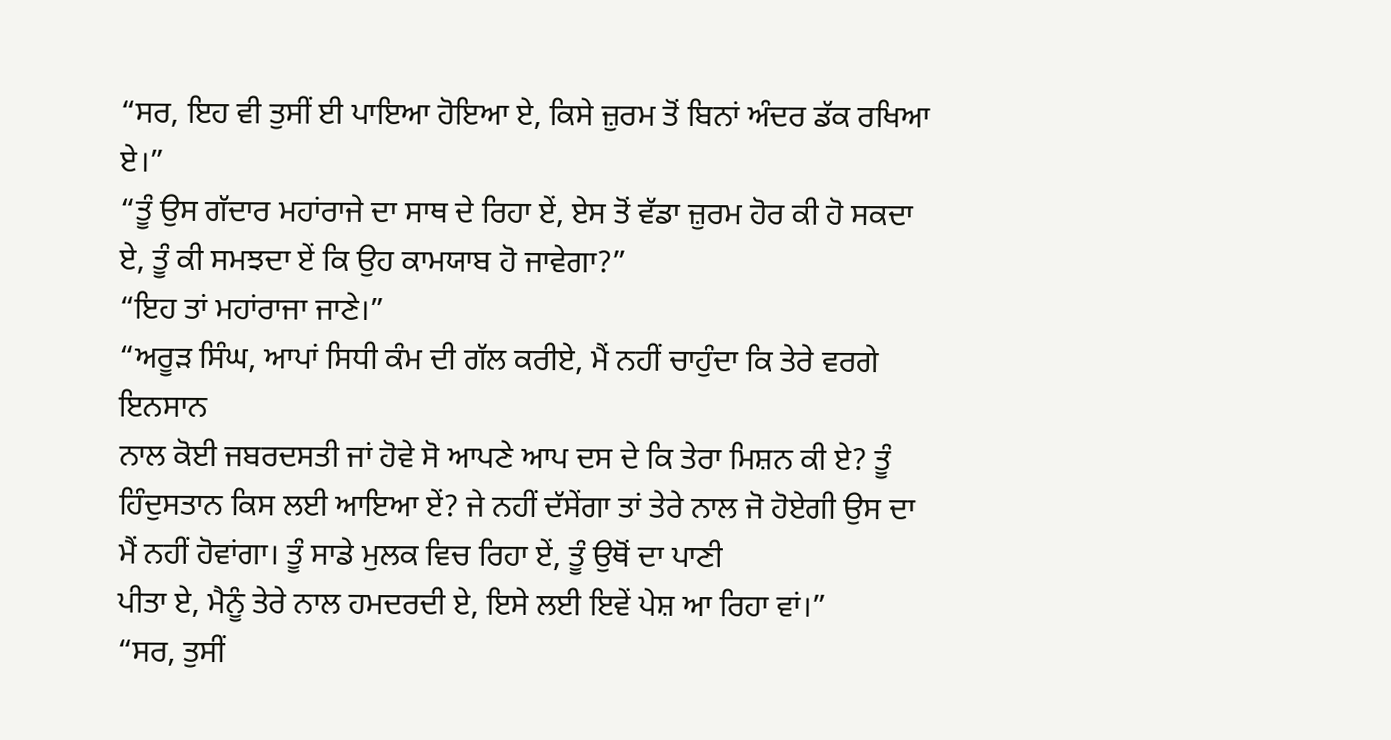“ਸਰ, ਇਹ ਵੀ ਤੁਸੀਂ ਈ ਪਾਇਆ ਹੋਇਆ ਏ, ਕਿਸੇ ਜ਼ੁਰਮ ਤੋਂ ਬਿਨਾਂ ਅੰਦਰ ਡੱਕ ਰਖਿਆ ਏ।”
“ਤੂੰ ਉਸ ਗੱਦਾਰ ਮਹਾਂਰਾਜੇ ਦਾ ਸਾਥ ਦੇ ਰਿਹਾ ਏਂ, ਏਸ ਤੋਂ ਵੱਡਾ ਜ਼ੁਰਮ ਹੋਰ ਕੀ ਹੋ ਸਕਦਾ
ਏ, ਤੂੰ ਕੀ ਸਮਝਦਾ ਏਂ ਕਿ ਉਹ ਕਾਮਯਾਬ ਹੋ ਜਾਵੇਗਾ?”
“ਇਹ ਤਾਂ ਮਹਾਂਰਾਜਾ ਜਾਣੇ।”
“ਅਰੂੜ ਸਿੰਘ, ਆਪਾਂ ਸਿਧੀ ਕੰਮ ਦੀ ਗੱਲ ਕਰੀਏ, ਮੈਂ ਨਹੀਂ ਚਾਹੁੰਦਾ ਕਿ ਤੇਰੇ ਵਰਗੇ ਇਨਸਾਨ
ਨਾਲ ਕੋਈ ਜਬਰਦਸਤੀ ਜਾਂ ਹੋਵੇ ਸੋ ਆਪਣੇ ਆਪ ਦਸ ਦੇ ਕਿ ਤੇਰਾ ਮਿਸ਼ਨ ਕੀ ਏ? ਤੂੰ
ਹਿੰਦੁਸਤਾਨ ਕਿਸ ਲਈ ਆਇਆ ਏਂ? ਜੇ ਨਹੀਂ ਦੱਸੇਂਗਾ ਤਾਂ ਤੇਰੇ ਨਾਲ ਜੋ ਹੋਏਗੀ ਉਸ ਦਾ
ਮੈਂ ਨਹੀਂ ਹੋਵਾਂਗਾ। ਤੂੰ ਸਾਡੇ ਮੁਲਕ ਵਿਚ ਰਿਹਾ ਏਂ, ਤੂੰ ਉਥੋਂ ਦਾ ਪਾਣੀ
ਪੀਤਾ ਏ, ਮੈਨੂੰ ਤੇਰੇ ਨਾਲ ਹਮਦਰਦੀ ਏ, ਇਸੇ ਲਈ ਇਵੇਂ ਪੇਸ਼ ਆ ਰਿਹਾ ਵਾਂ।”
“ਸਰ, ਤੁਸੀਂ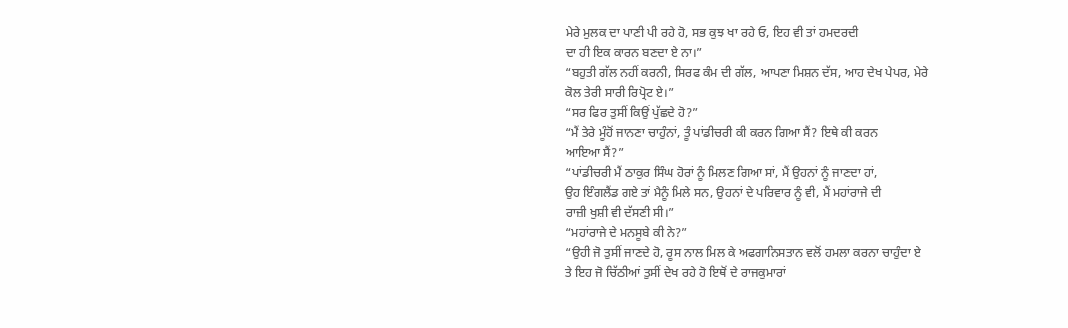ਮੇਰੇ ਮੁਲਕ ਦਾ ਪਾਣੀ ਪੀ ਰਹੇ ਹੋ, ਸਭ ਕੁਝ ਖਾ ਰਹੇ ਓ, ਇਹ ਵੀ ਤਾਂ ਹਮਦਰਦੀ
ਦਾ ਹੀ ਇਕ ਕਾਰਨ ਬਣਦਾ ਏ ਨਾ।”
“ਬਹੁਤੀ ਗੱਲ ਨਹੀਂ ਕਰਨੀ, ਸਿਰਫ ਕੰਮ ਦੀ ਗੱਲ, ਆਪਣਾ ਮਿਸ਼ਨ ਦੱਸ, ਆਹ ਦੇਖ ਪੇਪਰ, ਮੇਰੇ
ਕੋਲ ਤੇਰੀ ਸਾਰੀ ਰਿਪ੍ਰੋਟ ਏ।”
“ਸਰ ਫਿਰ ਤੁਸੀਂ ਕਿਉਂ ਪੁੱਛਦੇ ਹੋ?”
“ਮੈਂ ਤੇਰੇ ਮੂੰਹੋਂ ਜਾਨਣਾ ਚਾਹੁੰਨਾਂ, ਤੂੰ ਪਾਂਡੀਚਰੀ ਕੀ ਕਰਨ ਗਿਆ ਸੈਂ? ਇਥੇ ਕੀ ਕਰਨ
ਆਇਆ ਸੈਂ?”
“ਪਾਂਡੀਚਰੀ ਮੈਂ ਠਾਕੁਰ ਸਿੰਘ ਹੋਰਾਂ ਨੂੰ ਮਿਲਣ ਗਿਆ ਸਾਂ, ਮੈਂ ਉਹਨਾਂ ਨੂੰ ਜਾਣਦਾ ਹਾਂ,
ਉਹ ਇੰਗਲੈਂਡ ਗਏ ਤਾਂ ਮੈਨੂੰ ਮਿਲੇ ਸਨ, ਉਹਨਾਂ ਦੇ ਪਰਿਵਾਰ ਨੂੰ ਵੀ, ਮੈਂ ਮਹਾਂਰਾਜੇ ਦੀ
ਰਾਜ਼ੀ ਖੁਸ਼ੀ ਵੀ ਦੱਸਣੀ ਸੀ।”
“ਮਹਾਂਰਾਜੇ ਦੇ ਮਨਸੂਬੇ ਕੀ ਨੇ?”
“ਉਹੀ ਜੋ ਤੁਸੀਂ ਜਾਣਦੇ ਹੋ, ਰੂਸ ਨਾਲ ਮਿਲ ਕੇ ਅਫਗਾਨਿਸਤਾਨ ਵਲੋਂ ਹਮਲਾ ਕਰਨਾ ਚਾਹੁੰਦਾ ਏ
ਤੇ ਇਹ ਜੋ ਚਿੱਠੀਆਂ ਤੁਸੀਂ ਦੇਖ ਰਹੇ ਹੋ ਇਥੋਂ ਦੇ ਰਾਜਕੁਮਾਰਾਂ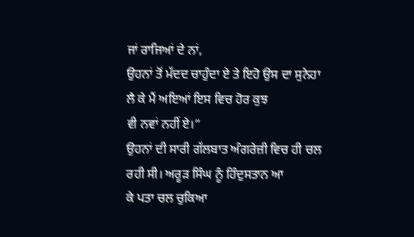ਜਾਂ ਰਾਜਿਆਂ ਦੇ ਨਾਂ,
ਉਹਨਾਂ ਤੋਂ ਮੱਦਦ ਚਾਹੁੰਦਾ ਏ ਤੇ ਇਹੋ ਉਸ ਦਾ ਸੁਨੇਹਾ ਲੈ ਕੇ ਮੈਂ ਅਇਆਂ ਇਸ ਵਿਚ ਹੋਰ ਕੁਝ
ਵੀ ਨਵਾਂ ਨਹੀਂ ਏ।”
ਉਹਨਾਂ ਦੀ ਸਾਰੀ ਗੱਲਬਾਤ ਅੰਗਰੇਜ਼ੀ ਵਿਚ ਹੀ ਚਲ ਰਹੀ ਸੀ। ਅਰੂੜ ਸਿੰਘ ਨੂੰ ਹਿੰਦੁਸਤਾਨ ਆ
ਕੇ ਪਤਾ ਚਲ ਚੁਕਿਆ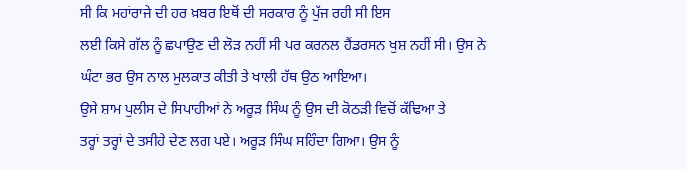ਸੀ ਕਿ ਮਹਾਂਰਾਜੇ ਦੀ ਹਰ ਖ਼ਬਰ ਇਥੋਂ ਦੀ ਸਰਕਾਰ ਨੂੰ ਪੁੱਜ ਰਹੀ ਸੀ ਇਸ
ਲਈ ਕਿਸੇ ਗੱਲ ਨੂੰ ਛਪਾਉਣ ਦੀ ਲੋੜ ਨਹੀਂ ਸੀ ਪਰ ਕਰਨਲ ਹੈਂਡਰਸਨ ਖੁਸ਼ ਨਹੀਂ ਸੀ। ਉਸ ਨੇ
ਘੰਟਾ ਭਰ ਉਸ ਨਾਲ ਮੁਲਕਾਤ ਕੀਤੀ ਤੇ ਖਾਲੀ ਹੱਥ ਉਠ ਆਇਆ।
ਉਸੇ ਸ਼ਾਮ ਪੁਲੀਸ ਦੇ ਸਿਪਾਹੀਆਂ ਨੇ ਅਰੂੜ ਸਿੰਘ ਨੂੰ ਉਸ ਦੀ ਕੋਠੜੀ ਵਿਚੋਂ ਕੱਢਿਆ ਤੇ
ਤਰ੍ਹਾਂ ਤਰ੍ਹਾਂ ਦੇ ਤਸੀਹੇ ਦੇਣ ਲਗ ਪਏ। ਅਰੂੜ ਸਿੰਘ ਸਹਿੰਦਾ ਗਿਆ। ਉਸ ਨੂੰ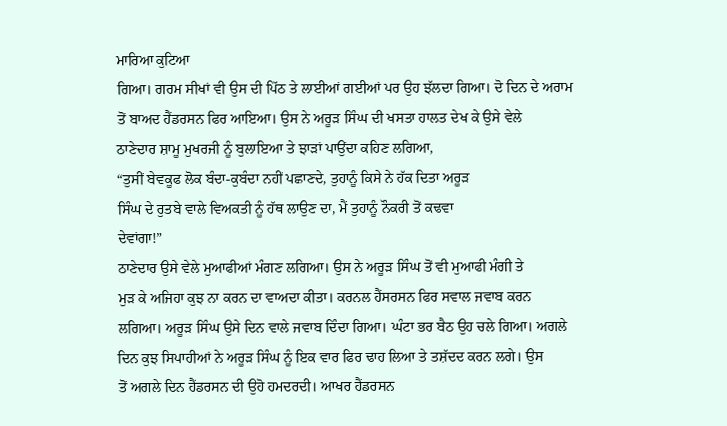ਮਾਰਿਆ ਕੁਟਿਆ
ਗਿਆ। ਗਰਮ ਸੀਖਾਂ ਵੀ ਉਸ ਦੀ ਪਿੱਠ ਤੇ ਲਾਈਆਂ ਗਈਆਂ ਪਰ ਉਹ ਝੱਲਦਾ ਗਿਆ। ਦੋ ਦਿਨ ਦੇ ਅਰਾਮ
ਤੋਂ ਬਾਅਦ ਹੈਂਡਰਸਨ ਫਿਰ ਆਇਆ। ਉਸ ਨੇ ਅਰੂੜ ਸਿੰਘ ਦੀ ਖਸਤਾ ਹਾਲਤ ਦੇਖ ਕੇ ਉਸੇ ਵੇਲੇ
ਠਾਣੇਦਾਰ ਸ਼ਾਮੂ ਮੁਖਰਜੀ ਨੂੰ ਬੁਲਾਇਆ ਤੇ ਝਾੜਾਂ ਪਾਉਂਦਾ ਕਹਿਣ ਲਗਿਆ,
“ਤੁਸੀਂ ਬੇਵਕੂਫ ਲੋਕ ਬੰਦਾ-ਕੁਬੰਦਾ ਨਹੀਂ ਪਛਾਣਦੇ, ਤੁਹਾਨੂੰ ਕਿਸੇ ਨੇ ਹੱਕ ਦਿਤਾ ਅਰੂੜ
ਸਿੰਘ ਦੇ ਰੁਤਬੇ ਵਾਲੇ ਵਿਅਕਤੀ ਨੂੰ ਹੱਥ ਲਾਉਣ ਦਾ, ਮੈਂ ਤੁਹਾਨੂੰ ਨੌਕਰੀ ਤੋਂ ਕਢਵਾ
ਦੇਵਾਂਗਾ!”
ਠਾਣੇਦਾਰ ਉਸੇ ਵੇਲੇ ਮੁਆਫੀਆਂ ਮੰਗਣ ਲਗਿਆ। ਉਸ ਨੇ ਅਰੂੜ ਸਿੰਘ ਤੋਂ ਵੀ ਮੁਆਫੀ ਮੰਗੀ ਤੇ
ਮੁੜ ਕੇ ਅਜਿਹਾ ਕੁਝ ਨਾ ਕਰਨ ਦਾ ਵਾਅਦਾ ਕੀਤਾ। ਕਰਨਲ ਹੈਂਸਰਸਨ ਫਿਰ ਸਵਾਲ ਜਵਾਬ ਕਰਨ
ਲਗਿਆ। ਅਰੂੜ ਸਿੰਘ ਉਸੇ ਦਿਨ ਵਾਲੇ ਜਵਾਬ ਦਿੰਦਾ ਗਿਆ। ਘੰਟਾ ਭਰ ਬੈਠ ਉਹ ਚਲੇ ਗਿਆ। ਅਗਲੇ
ਦਿਨ ਕੁਝ ਸਿਪਾਹੀਆਂ ਨੇ ਅਰੂੜ ਸਿੰਘ ਨੂੰ ਇਕ ਵਾਰ ਫਿਰ ਢਾਹ ਲਿਆ ਤੇ ਤਸ਼ੱਦਦ ਕਰਨ ਲਗੇ। ਉਸ
ਤੋਂ ਅਗਲੇ ਦਿਨ ਹੈਂਡਰਸਨ ਦੀ ਉਹੋ ਹਮਦਰਦੀ। ਆਖਰ ਹੈਂਡਰਸਨ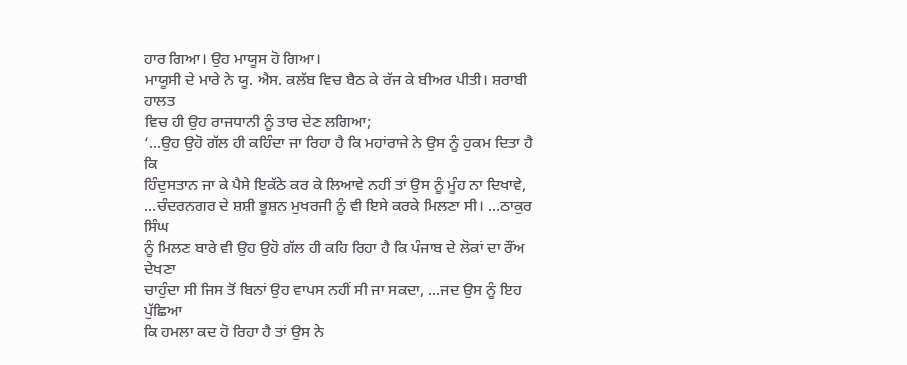ਹਾਰ ਗਿਆ। ਉਹ ਮਾਯੂਸ ਹੋ ਗਿਆ।
ਮਾਯੂਸੀ ਦੇ ਮਾਰੇ ਨੇ ਯੂ. ਐਸ. ਕਲੱਬ ਵਿਚ ਬੈਠ ਕੇ ਰੱਜ ਕੇ ਬੀਅਰ ਪੀਤੀ। ਸ਼ਰਾਬੀ ਹਾਲਤ
ਵਿਚ ਹੀ ਉਹ ਰਾਜਧਾਨੀ ਨੂੰ ਤਾਰ ਦੇਣ ਲਗਿਆ;
‘...ਉਹ ਉਹੋ ਗੱਲ ਹੀ ਕਹਿੰਦਾ ਜਾ ਰਿਹਾ ਹੈ ਕਿ ਮਹਾਂਰਾਜੇ ਨੇ ਉਸ ਨੂੰ ਹੁਕਮ ਦਿਤਾ ਹੈ ਕਿ
ਹਿੰਦੁਸਤਾਨ ਜਾ ਕੇ ਪੈਸੇ ਇਕੱਠੇ ਕਰ ਕੇ ਲਿਆਵੇ ਨਹੀਂ ਤਾਂ ਉਸ ਨੂੰ ਮੂੰਹ ਨਾ ਦਿਖਾਵੇ,
...ਚੰਦਰਨਗਰ ਦੇ ਸ਼ਸ਼ੀ ਭੂਸ਼ਨ ਮੁਖਰਜੀ ਨੂੰ ਵੀ ਇਸੇ ਕਰਕੇ ਮਿਲਣਾ ਸੀ। ...ਠਾਕੁਰ ਸਿੰਘ
ਨੂੰ ਮਿਲਣ ਬਾਰੇ ਵੀ ਉਹ ਉਹੋ ਗੱਲ ਹੀ ਕਹਿ ਰਿਹਾ ਹੈ ਕਿ ਪੰਜਾਬ ਦੇ ਲੋਕਾਂ ਦਾ ਰੌਂਅ ਦੇਖਣਾ
ਚਾਹੁੰਦਾ ਸੀ ਜਿਸ ਤੋਂ ਬਿਨਾਂ ਉਹ ਵਾਪਸ ਨਹੀਂ ਸੀ ਜਾ ਸਕਦਾ, ...ਜਦ ਉਸ ਨੂੰ ਇਹ ਪੁੱਛਿਆ
ਕਿ ਹਮਲਾ ਕਦ ਹੋ ਰਿਹਾ ਹੈ ਤਾਂ ਉਸ ਨੇ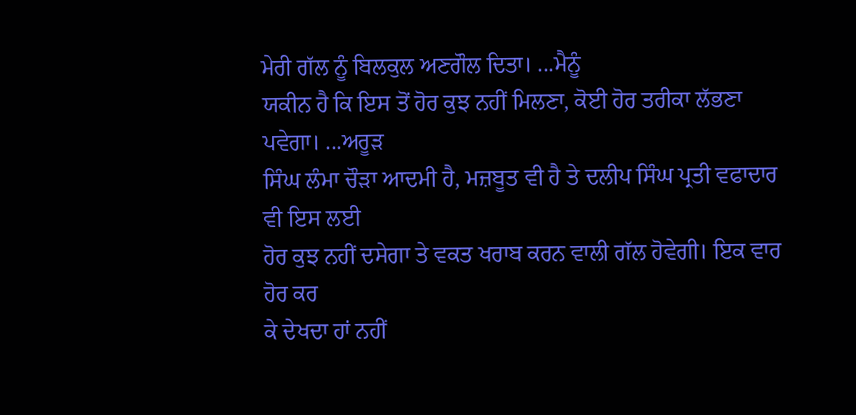ਮੇਰੀ ਗੱਲ ਨੂੰ ਬਿਲਕੁਲ ਅਣਗੌਲ ਦਿਤਾ। ...ਮੈਨੂੰ
ਯਕੀਨ ਹੈ ਕਿ ਇਸ ਤੋਂ ਹੋਰ ਕੁਝ ਨਹੀਂ ਮਿਲਣਾ, ਕੋਈ ਹੋਰ ਤਰੀਕਾ ਲੱਭਣਾ ਪਵੇਗਾ। ...ਅਰੂੜ
ਸਿੰਘ ਲੰਮਾ ਚੌੜਾ ਆਦਮੀ ਹੈ, ਮਜ਼ਬੂਤ ਵੀ ਹੈ ਤੇ ਦਲੀਪ ਸਿੰਘ ਪ੍ਰਤੀ ਵਫਾਦਾਰ ਵੀ ਇਸ ਲਈ
ਹੋਰ ਕੁਝ ਨਹੀਂ ਦਸੇਗਾ ਤੇ ਵਕਤ ਖਰਾਬ ਕਰਨ ਵਾਲੀ ਗੱਲ ਹੋਵੇਗੀ। ਇਕ ਵਾਰ ਹੋਰ ਕਰ
ਕੇ ਦੇਖਦਾ ਹਾਂ ਨਹੀਂ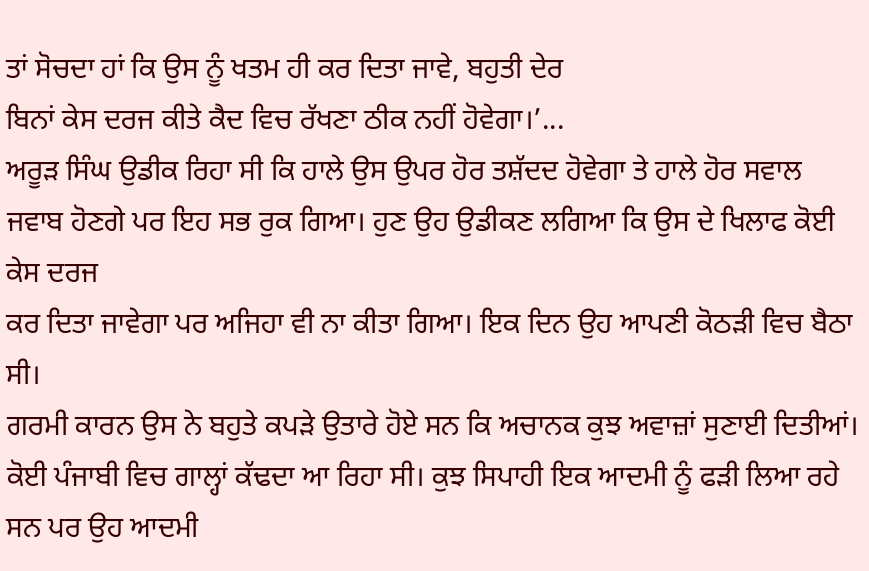ਤਾਂ ਸੋਚਦਾ ਹਾਂ ਕਿ ਉਸ ਨੂੰ ਖਤਮ ਹੀ ਕਰ ਦਿਤਾ ਜਾਵੇ, ਬਹੁਤੀ ਦੇਰ
ਬਿਨਾਂ ਕੇਸ ਦਰਜ ਕੀਤੇ ਕੈਦ ਵਿਚ ਰੱਖਣਾ ਠੀਕ ਨਹੀਂ ਹੋਵੇਗਾ।’...
ਅਰੂੜ ਸਿੰਘ ਉਡੀਕ ਰਿਹਾ ਸੀ ਕਿ ਹਾਲੇ ਉਸ ਉਪਰ ਹੋਰ ਤਸ਼ੱਦਦ ਹੋਵੇਗਾ ਤੇ ਹਾਲੇ ਹੋਰ ਸਵਾਲ
ਜਵਾਬ ਹੋਣਗੇ ਪਰ ਇਹ ਸਭ ਰੁਕ ਗਿਆ। ਹੁਣ ਉਹ ਉਡੀਕਣ ਲਗਿਆ ਕਿ ਉਸ ਦੇ ਖਿਲਾਫ ਕੋਈ ਕੇਸ ਦਰਜ
ਕਰ ਦਿਤਾ ਜਾਵੇਗਾ ਪਰ ਅਜਿਹਾ ਵੀ ਨਾ ਕੀਤਾ ਗਿਆ। ਇਕ ਦਿਨ ਉਹ ਆਪਣੀ ਕੋਠੜੀ ਵਿਚ ਬੈਠਾ ਸੀ।
ਗਰਮੀ ਕਾਰਨ ਉਸ ਨੇ ਬਹੁਤੇ ਕਪੜੇ ਉਤਾਰੇ ਹੋਏ ਸਨ ਕਿ ਅਚਾਨਕ ਕੁਝ ਅਵਾਜ਼ਾਂ ਸੁਣਾਈ ਦਿਤੀਆਂ।
ਕੋਈ ਪੰਜਾਬੀ ਵਿਚ ਗਾਲ੍ਹਾਂ ਕੱਢਦਾ ਆ ਰਿਹਾ ਸੀ। ਕੁਝ ਸਿਪਾਹੀ ਇਕ ਆਦਮੀ ਨੂੰ ਫੜੀ ਲਿਆ ਰਹੇ
ਸਨ ਪਰ ਉਹ ਆਦਮੀ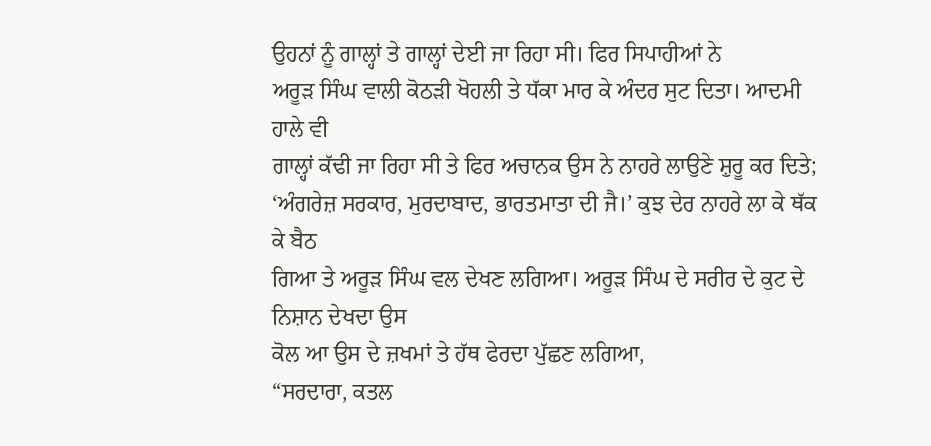ਉਹਨਾਂ ਨੂੰ ਗਾਲ੍ਹਾਂ ਤੇ ਗਾਲ੍ਹਾਂ ਦੇਈ ਜਾ ਰਿਹਾ ਸੀ। ਫਿਰ ਸਿਪਾਹੀਆਂ ਨੇ
ਅਰੂੜ ਸਿੰਘ ਵਾਲੀ ਕੋਠੜੀ ਖੋਹਲੀ ਤੇ ਧੱਕਾ ਮਾਰ ਕੇ ਅੰਦਰ ਸੁਟ ਦਿਤਾ। ਆਦਮੀ ਹਾਲੇ ਵੀ
ਗਾਲ੍ਹਾਂ ਕੱਢੀ ਜਾ ਰਿਹਾ ਸੀ ਤੇ ਫਿਰ ਅਚਾਨਕ ਉਸ ਨੇ ਨਾਹਰੇ ਲਾਉਣੇ ਸ਼ੁਰੂ ਕਰ ਦਿਤੇ;
‘ਅੰਗਰੇਜ਼ ਸਰਕਾਰ, ਮੁਰਦਾਬਾਦ, ਭਾਰਤਮਾਤਾ ਦੀ ਜੈ।’ ਕੁਝ ਦੇਰ ਨਾਹਰੇ ਲਾ ਕੇ ਥੱਕ ਕੇ ਬੈਠ
ਗਿਆ ਤੇ ਅਰੂੜ ਸਿੰਘ ਵਲ ਦੇਖਣ ਲਗਿਆ। ਅਰੂੜ ਸਿੰਘ ਦੇ ਸਰੀਰ ਦੇ ਕੁਟ ਦੇ ਨਿਸ਼ਾਨ ਦੇਖਦਾ ਉਸ
ਕੋਲ ਆ ਉਸ ਦੇ ਜ਼ਖਮਾਂ ਤੇ ਹੱਥ ਫੇਰਦਾ ਪੁੱਛਣ ਲਗਿਆ,
“ਸਰਦਾਰਾ, ਕਤਲ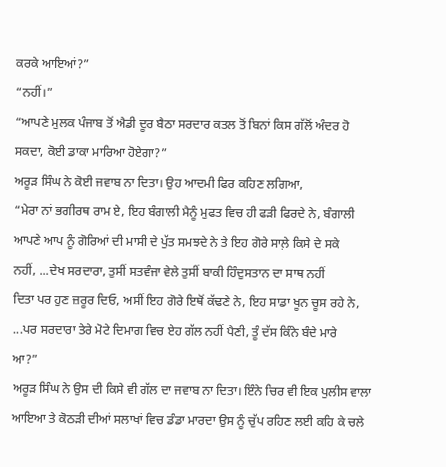ਕਰਕੇ ਆਇਆਂ?”
“ਨਹੀਂ।”
“ਆਪਣੇ ਮੁਲਕ ਪੰਜਾਬ ਤੋਂ ਐਡੀ ਦੂਰ ਬੈਠਾ ਸਰਦਾਰ ਕਤਲ ਤੋਂ ਬਿਨਾਂ ਕਿਸ ਗੱਲੋਂ ਅੰਦਰ ਹੋ
ਸਕਦਾ, ਕੋਈ ਡਾਕਾ ਮਾਰਿਆ ਹੋਏਗਾ?”
ਅਰੂੜ ਸਿੰਘ ਨੇ ਕੋਈ ਜਵਾਬ ਨਾ ਦਿਤਾ। ਉਹ ਆਦਮੀ ਫਿਰ ਕਹਿਣ ਲਗਿਆ,
“ਮੇਰਾ ਨਾਂ ਭਗੀਰਥ ਰਾਮ ਏ, ਇਹ ਬੰਗਾਲੀ ਮੈਨੂੰ ਮੁਫਤ ਵਿਚ ਹੀ ਫੜੀ ਫਿਰਦੇ ਨੇ, ਬੰਗਾਲੀ
ਆਪਣੇ ਆਪ ਨੂੰ ਗੋਰਿਆਂ ਦੀ ਮਾਸੀ ਦੇ ਪੁੱਤ ਸਮਝਦੇ ਨੇ ਤੇ ਇਹ ਗੋਰੇ ਸਾਲ਼ੇ ਕਿਸੇ ਦੇ ਸਕੇ
ਨਹੀਂ, ...ਦੇਖ ਸਰਦਾਰਾ, ਤੁਸੀਂ ਸਤਵੰਜਾ ਵੇਲੇ ਤੁਸੀਂ ਬਾਕੀ ਹਿੰਦੁਸਤਾਨ ਦਾ ਸਾਥ ਨਹੀਂ
ਦਿਤਾ ਪਰ ਹੁਣ ਜ਼ਰੂਰ ਦਿਓ, ਅਸੀਂ ਇਹ ਗੋਰੇ ਇਥੋਂ ਕੱਢਣੇ ਨੇ, ਇਹ ਸਾਡਾ ਖੂਨ ਚੂਸ ਰਹੇ ਨੇ,
...ਪਰ ਸਰਦਾਰਾ ਤੇਰੇ ਮੋਟੇ ਦਿਮਾਗ ਵਿਚ ਏਹ ਗੱਲ ਨਹੀਂ ਪੈਣੀ, ਤੂੰ ਦੱਸ ਕਿੰਨੇ ਬੰਦੇ ਮਾਰੇ
ਆ?”
ਅਰੂੜ ਸਿੰਘ ਨੇ ਉਸ ਦੀ ਕਿਸੇ ਵੀ ਗੱਲ ਦਾ ਜਵਾਬ ਨਾ ਦਿਤਾ। ਇੰਨੇ ਚਿਰ ਵੀ ਇਕ ਪੁਲੀਸ ਵਾਲਾ
ਆਇਆ ਤੇ ਕੋਠੜੀ ਦੀਆਂ ਸਲਾਖਾਂ ਵਿਚ ਡੰਡਾ ਮਾਰਦਾ ਉਸ ਨੂੰ ਚੁੱਪ ਰਹਿਣ ਲਈ ਕਹਿ ਕੇ ਚਲੇ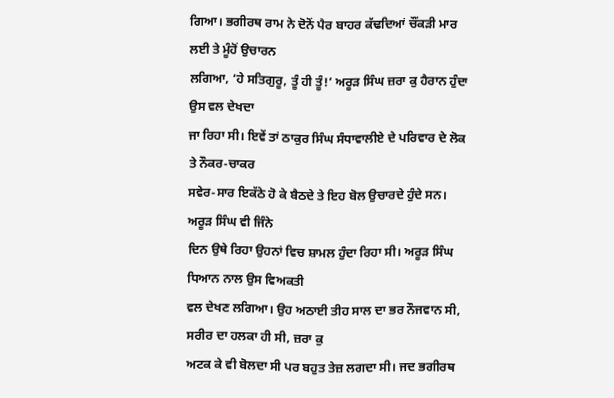ਗਿਆ। ਭਗੀਰਥ ਰਾਮ ਨੇ ਦੋਨੋਂ ਪੈਰ ਬਾਹਰ ਕੱਢਦਿਆਂ ਚੌਂਕੜੀ ਮਾਰ ਲਈ ਤੇ ਮੂੰਹੋਂ ਉਚਾਰਨ
ਲਗਿਆ, ‘ਹੇ ਸਤਿਗੁਰੂ, ਤੂੰ ਹੀ ਤੂੰ!’ ਅਰੂੜ ਸਿੰਘ ਜ਼ਰਾ ਕੁ ਹੈਰਾਨ ਹੁੰਦਾ ਉਸ ਵਲ ਦੇਖਦਾ
ਜਾ ਰਿਹਾ ਸੀ। ਇਵੇਂ ਤਾਂ ਠਾਕੁਰ ਸਿੰਘ ਸੰਧਾਵਾਲੀਏ ਦੇ ਪਰਿਵਾਰ ਦੇ ਲੋਕ ਤੇ ਨੌਕਰ-ਚਾਕਰ
ਸਵੇਰ-ਸਾਰ ਇਕੱਠੇ ਹੋ ਕੇ ਬੈਠਦੇ ਤੇ ਇਹ ਬੋਲ ਉਚਾਰਦੇ ਹੁੰਦੇ ਸਨ। ਅਰੂੜ ਸਿੰਘ ਵੀ ਜਿੰਨੇ
ਦਿਨ ਉਥੇ ਰਿਹਾ ਉਹਨਾਂ ਵਿਚ ਸ਼ਾਮਲ ਹੁੰਦਾ ਰਿਹਾ ਸੀ। ਅਰੂੜ ਸਿੰਘ ਧਿਆਨ ਨਾਲ ਉਸ ਵਿਅਕਤੀ
ਵਲ ਦੇਖਣ ਲਗਿਆ। ਉਹ ਅਠਾਈ ਤੀਹ ਸਾਲ ਦਾ ਭਰ ਨੌਜਵਾਨ ਸੀ, ਸਰੀਰ ਦਾ ਹਲਕਾ ਹੀ ਸੀ, ਜ਼ਰਾ ਕੁ
ਅਟਕ ਕੇ ਵੀ ਬੋਲਦਾ ਸੀ ਪਰ ਬਹੁਤ ਤੇਜ਼ ਲਗਦਾ ਸੀ। ਜਦ ਭਗੀਰਥ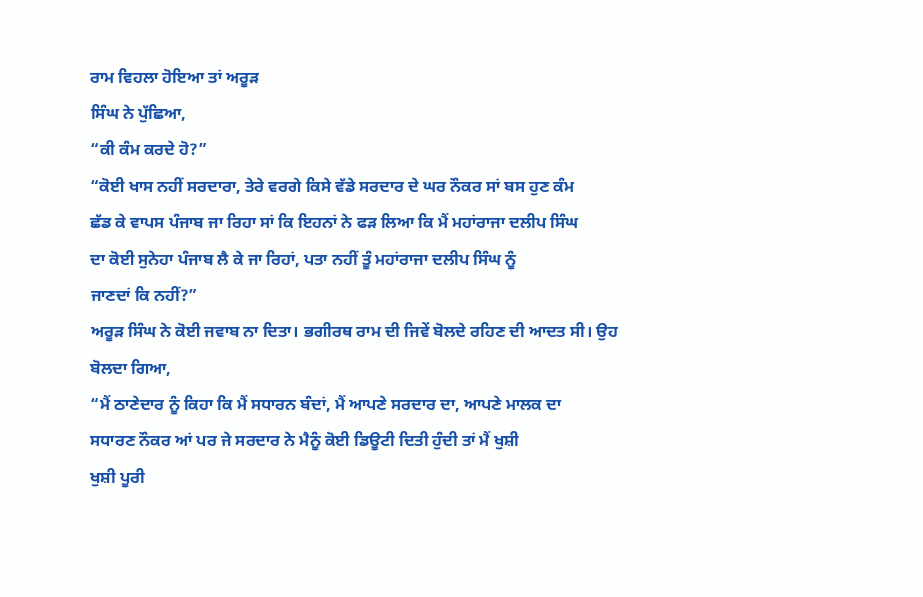ਰਾਮ ਵਿਹਲਾ ਹੋਇਆ ਤਾਂ ਅਰੂੜ
ਸਿੰਘ ਨੇ ਪੁੱਛਿਆ,
“ਕੀ ਕੰਮ ਕਰਦੇ ਹੋ?”
“ਕੋਈ ਖਾਸ ਨਹੀਂ ਸਰਦਾਰਾ, ਤੇਰੇ ਵਰਗੇ ਕਿਸੇ ਵੱਡੇ ਸਰਦਾਰ ਦੇ ਘਰ ਨੌਕਰ ਸਾਂ ਬਸ ਹੁਣ ਕੰਮ
ਛੱਡ ਕੇ ਵਾਪਸ ਪੰਜਾਬ ਜਾ ਰਿਹਾ ਸਾਂ ਕਿ ਇਹਨਾਂ ਨੇ ਫੜ ਲਿਆ ਕਿ ਮੈਂ ਮਹਾਂਰਾਜਾ ਦਲੀਪ ਸਿੰਘ
ਦਾ ਕੋਈ ਸੁਨੇਹਾ ਪੰਜਾਬ ਲੈ ਕੇ ਜਾ ਰਿਹਾਂ, ਪਤਾ ਨਹੀਂ ਤੂੰ ਮਹਾਂਰਾਜਾ ਦਲੀਪ ਸਿੰਘ ਨੂੰ
ਜਾਣਦਾਂ ਕਿ ਨਹੀਂ?”
ਅਰੂੜ ਸਿੰਘ ਨੇ ਕੋਈ ਜਵਾਬ ਨਾ ਦਿਤਾ। ਭਗੀਰਥ ਰਾਮ ਦੀ ਜਿਵੇਂ ਬੋਲਦੇ ਰਹਿਣ ਦੀ ਆਦਤ ਸੀ। ਉਹ
ਬੋਲਦਾ ਗਿਆ,
“ਮੈਂ ਠਾਣੇਦਾਰ ਨੂੰ ਕਿਹਾ ਕਿ ਮੈਂ ਸਧਾਰਨ ਬੰਦਾਂ, ਮੈਂ ਆਪਣੇ ਸਰਦਾਰ ਦਾ, ਆਪਣੇ ਮਾਲਕ ਦਾ
ਸਧਾਰਣ ਨੌਕਰ ਆਂ ਪਰ ਜੇ ਸਰਦਾਰ ਨੇ ਮੈਨੂੰ ਕੋਈ ਡਿਊਟੀ ਦਿਤੀ ਹੁੰਦੀ ਤਾਂ ਮੈਂ ਖੁਸ਼ੀ
ਖੁਸ਼ੀ ਪੂਰੀ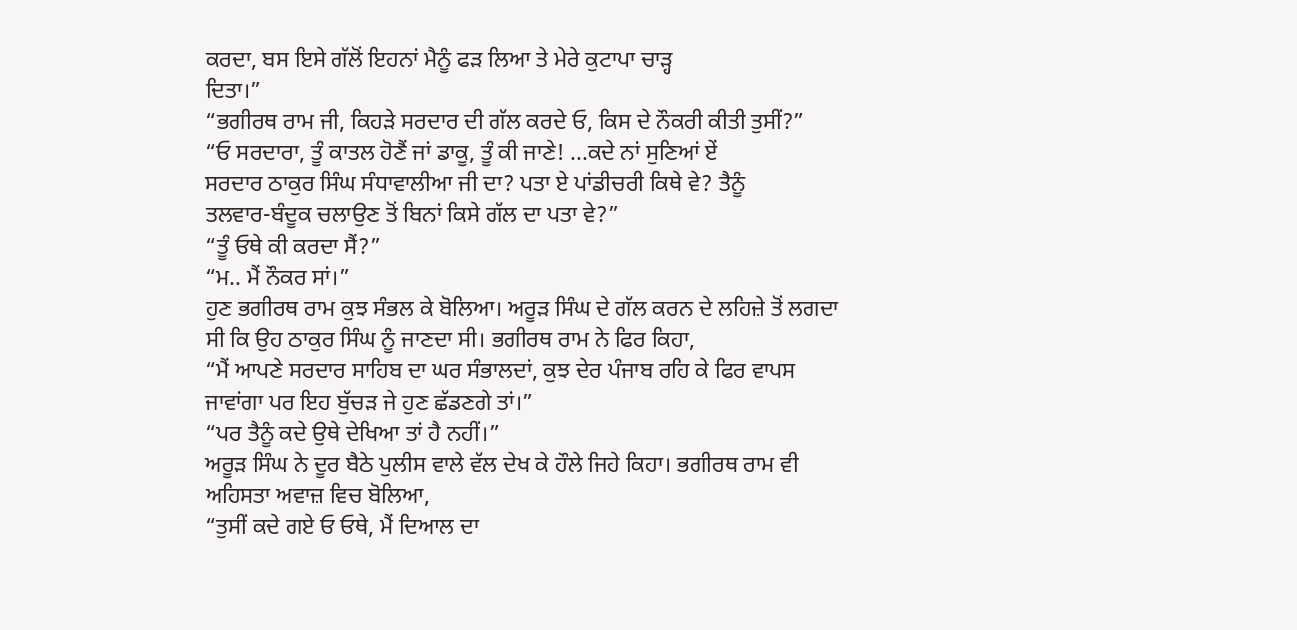ਕਰਦਾ, ਬਸ ਇਸੇ ਗੱਲੋਂ ਇਹਨਾਂ ਮੈਨੂੰ ਫੜ ਲਿਆ ਤੇ ਮੇਰੇ ਕੁਟਾਪਾ ਚਾੜ੍ਹ
ਦਿਤਾ।”
“ਭਗੀਰਥ ਰਾਮ ਜੀ, ਕਿਹੜੇ ਸਰਦਾਰ ਦੀ ਗੱਲ ਕਰਦੇ ਓ, ਕਿਸ ਦੇ ਨੌਕਰੀ ਕੀਤੀ ਤੁਸੀਂ?”
“ਓ ਸਰਦਾਰਾ, ਤੂੰ ਕਾਤਲ ਹੋਣੈਂ ਜਾਂ ਡਾਕੂ, ਤੂੰ ਕੀ ਜਾਣੇ! ...ਕਦੇ ਨਾਂ ਸੁਣਿਆਂ ਏਂ
ਸਰਦਾਰ ਠਾਕੁਰ ਸਿੰਘ ਸੰਧਾਵਾਲੀਆ ਜੀ ਦਾ? ਪਤਾ ਏ ਪਾਂਡੀਚਰੀ ਕਿਥੇ ਵੇ? ਤੈਨੂੰ
ਤਲਵਾਰ-ਬੰਦੂਕ ਚਲਾਉਣ ਤੋਂ ਬਿਨਾਂ ਕਿਸੇ ਗੱਲ ਦਾ ਪਤਾ ਵੇ?”
“ਤੂੰ ਓਥੇ ਕੀ ਕਰਦਾ ਸੈਂ?”
“ਮ.. ਮੈਂ ਨੌਕਰ ਸਾਂ।”
ਹੁਣ ਭਗੀਰਥ ਰਾਮ ਕੁਝ ਸੰਭਲ ਕੇ ਬੋਲਿਆ। ਅਰੂੜ ਸਿੰਘ ਦੇ ਗੱਲ ਕਰਨ ਦੇ ਲਹਿਜ਼ੇ ਤੋਂ ਲਗਦਾ
ਸੀ ਕਿ ਉਹ ਠਾਕੁਰ ਸਿੰਘ ਨੂੰ ਜਾਣਦਾ ਸੀ। ਭਗੀਰਥ ਰਾਮ ਨੇ ਫਿਰ ਕਿਹਾ,
“ਮੈਂ ਆਪਣੇ ਸਰਦਾਰ ਸਾਹਿਬ ਦਾ ਘਰ ਸੰਭਾਲਦਾਂ, ਕੁਝ ਦੇਰ ਪੰਜਾਬ ਰਹਿ ਕੇ ਫਿਰ ਵਾਪਸ
ਜਾਵਾਂਗਾ ਪਰ ਇਹ ਬੁੱਚੜ ਜੇ ਹੁਣ ਛੱਡਣਗੇ ਤਾਂ।”
“ਪਰ ਤੈਨੂੰ ਕਦੇ ਉਥੇ ਦੇਖਿਆ ਤਾਂ ਹੈ ਨਹੀਂ।”
ਅਰੂੜ ਸਿੰਘ ਨੇ ਦੂਰ ਬੈਠੇ ਪੁਲੀਸ ਵਾਲੇ ਵੱਲ ਦੇਖ ਕੇ ਹੌਲੇ ਜਿਹੇ ਕਿਹਾ। ਭਗੀਰਥ ਰਾਮ ਵੀ
ਅਹਿਸਤਾ ਅਵਾਜ਼ ਵਿਚ ਬੋਲਿਆ,
“ਤੁਸੀਂ ਕਦੇ ਗਏ ਓ ਓਥੇ, ਮੈਂ ਦਿਆਲ ਦਾ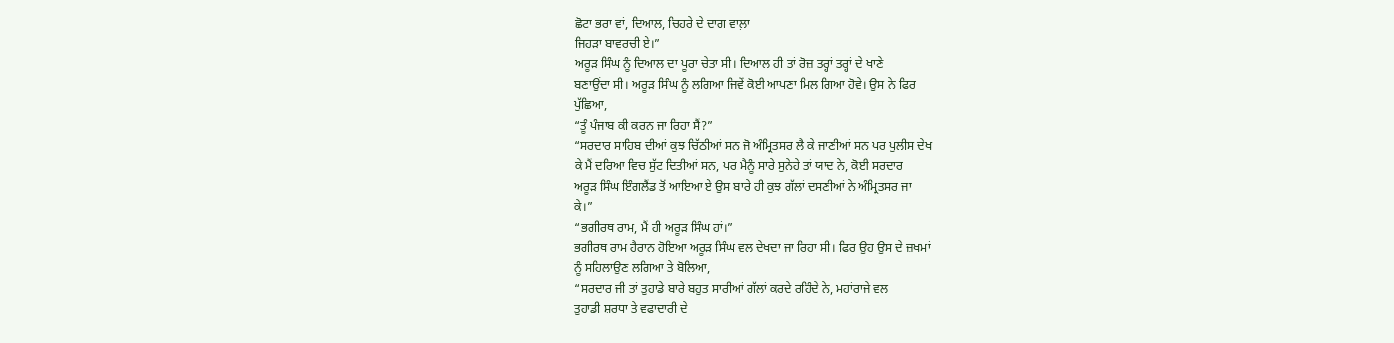ਛੋਟਾ ਭਰਾ ਵਾਂ, ਦਿਆਲ, ਚਿਹਰੇ ਦੇ ਦਾਗ ਵਾਲ਼ਾ
ਜਿਹੜਾ ਬਾਵਰਚੀ ਏ।”
ਅਰੂੜ ਸਿੰਘ ਨੂੰ ਦਿਆਲ ਦਾ ਪੂਰਾ ਚੇਤਾ ਸੀ। ਦਿਆਲ ਹੀ ਤਾਂ ਰੋਜ਼ ਤਰ੍ਹਾਂ ਤਰ੍ਹਾਂ ਦੇ ਖਾਣੇ
ਬਣਾਉਂਦਾ ਸੀ। ਅਰੂੜ ਸਿੰਘ ਨੂੰ ਲਗਿਆ ਜਿਵੇਂ ਕੋਈ ਆਪਣਾ ਮਿਲ ਗਿਆ ਹੋਵੇ। ਉਸ ਨੇ ਫਿਰ
ਪੁੱਛਿਆ,
“ਤੂੰ ਪੰਜਾਬ ਕੀ ਕਰਨ ਜਾ ਰਿਹਾ ਸੈਂ?”
“ਸਰਦਾਰ ਸਾਹਿਬ ਦੀਆਂ ਕੁਝ ਚਿੱਠੀਆਂ ਸਨ ਜੋ ਅੰਮ੍ਰਿਤਸਰ ਲੈ ਕੇ ਜਾਣੀਆਂ ਸਨ ਪਰ ਪੁਲੀਸ ਦੇਖ
ਕੇ ਮੈਂ ਦਰਿਆ ਵਿਚ ਸੁੱਟ ਦਿਤੀਆਂ ਸਨ, ਪਰ ਮੈਨੂੰ ਸਾਰੇ ਸੁਨੇਹੇ ਤਾਂ ਯਾਦ ਨੇ, ਕੋਈ ਸਰਦਾਰ
ਅਰੂੜ ਸਿੰਘ ਇੰਗਲੈਂਡ ਤੋਂ ਆਇਆ ਏ ਉਸ ਬਾਰੇ ਹੀ ਕੁਝ ਗੱਲਾਂ ਦਸਣੀਆਂ ਨੇ ਅੰਮ੍ਰਿਤਸਰ ਜਾ
ਕੇ।”
“ਭਗੀਰਥ ਰਾਮ, ਮੈਂ ਹੀ ਅਰੂੜ ਸਿੰਘ ਹਾਂ।”
ਭਗੀਰਥ ਰਾਮ ਹੈਰਾਨ ਹੋਇਆ ਅਰੂੜ ਸਿੰਘ ਵਲ ਦੇਖਦਾ ਜਾ ਰਿਹਾ ਸੀ। ਫਿਰ ਉਹ ਉਸ ਦੇ ਜ਼ਖਮਾਂ
ਨੂੰ ਸਹਿਲਾਉਣ ਲਗਿਆ ਤੇ ਬੋਲਿਆ,
“ਸਰਦਾਰ ਜੀ ਤਾਂ ਤੁਹਾਡੇ ਬਾਰੇ ਬਹੁਤ ਸਾਰੀਆਂ ਗੱਲਾਂ ਕਰਦੇ ਰਹਿੰਦੇ ਨੇ, ਮਹਾਂਰਾਜੇ ਵਲ
ਤੁਹਾਡੀ ਸ਼ਰਧਾ ਤੇ ਵਫਾਦਾਰੀ ਦੇ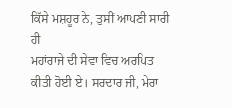ਕਿੱਸੇ ਮਸ਼ਹੂਰ ਨੇ, ਤੁਸੀਂ ਆਪਣੀ ਸਾਰੀ ਹੀ
ਮਹਾਂਰਾਜੇ ਦੀ ਸੇਵਾ ਵਿਚ ਅਰਪਿਤ ਕੀਤੀ ਹੋਈ ਏ। ਸਰਦਾਰ ਜੀ, ਮੇਰਾ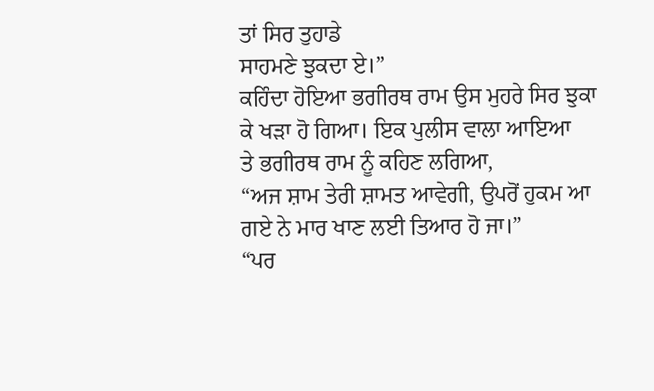ਤਾਂ ਸਿਰ ਤੁਹਾਡੇ
ਸਾਹਮਣੇ ਝੁਕਦਾ ਏ।”
ਕਹਿੰਦਾ ਹੋਇਆ ਭਗੀਰਥ ਰਾਮ ਉਸ ਮੁਹਰੇ ਸਿਰ ਝੁਕਾ ਕੇ ਖੜਾ ਹੋ ਗਿਆ। ਇਕ ਪੁਲੀਸ ਵਾਲਾ ਆਇਆ
ਤੇ ਭਗੀਰਥ ਰਾਮ ਨੂੰ ਕਹਿਣ ਲਗਿਆ,
“ਅਜ ਸ਼ਾਮ ਤੇਰੀ ਸ਼ਾਮਤ ਆਵੇਗੀ, ਉਪਰੋਂ ਹੁਕਮ ਆ ਗਏ ਨੇ ਮਾਰ ਖਾਣ ਲਈ ਤਿਆਰ ਹੋ ਜਾ।”
“ਪਰ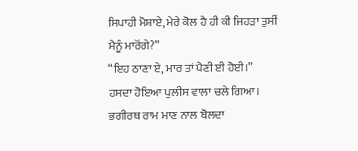ਸਿਪਾਹੀ ਮੋਸ਼ਾਏ, ਮੇਰੇ ਕੋਲ ਹੈ ਹੀ ਕੀ ਜਿਹੜਾ ਤੁਸੀਂ ਮੈਨੂੰ ਮਾਰੋਂਗੇ?”
“ਇਹ ਠਾਣਾ ਏ, ਮਾਰ ਤਾਂ ਪੈਣੀ ਈ ਹੋਈ।”
ਹਸਦਾ ਹੋਇਆ ਪੁਲੀਸ ਵਾਲਾ ਚਲੇ ਗਿਆ। ਭਗੀਰਥ ਰਾਮ ਮਾਣ ਨਾਲ ਬੋਲਦਾ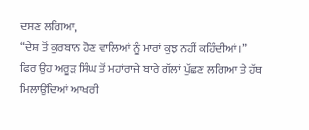ਦਸਣ ਲਗਿਆ,
“ਦੇਸ਼ ਤੋਂ ਕੁਰਬਾਨ ਹੋਣ ਵਾਲਿਆਂ ਨੂੰ ਮਾਰਾਂ ਕੁਝ ਨਹੀਂ ਕਹਿੰਦੀਆਂ।”
ਫਿਰ ਉਹ ਅਰੂੜ ਸਿੰਘ ਤੋਂ ਮਹਾਂਰਾਜੇ ਬਾਰੇ ਗੱਲਾਂ ਪੁੱਛਣ ਲਗਿਆ ਤੇ ਹੱਥ ਮਿਲਾਉਂਦਿਆਂ ਆਖਰੀ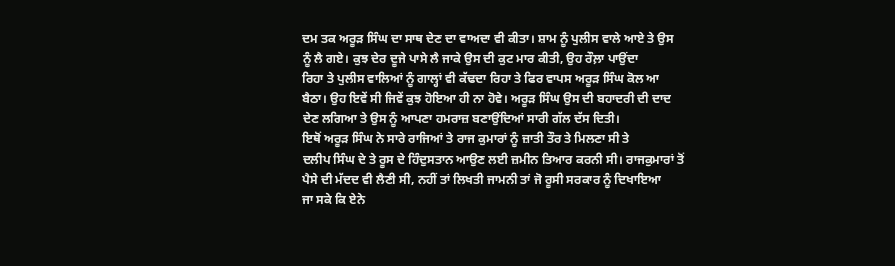ਦਮ ਤਕ ਅਰੂੜ ਸਿੰਘ ਦਾ ਸਾਥ ਦੇਣ ਦਾ ਵਾਅਦਾ ਵੀ ਕੀਤਾ। ਸ਼ਾਮ ਨੂੰ ਪੁਲੀਸ ਵਾਲੇ ਆਏ ਤੇ ਉਸ
ਨੂੰ ਲੈ ਗਏ। ਕੁਝ ਦੇਰ ਦੂਜੇ ਪਾਸੇ ਲੈ ਜਾਕੇ ਉਸ ਦੀ ਕੁਟ ਮਾਰ ਕੀਤੀ, ਉਹ ਰੌਲ਼ਾ ਪਾਉਂਦਾ
ਰਿਹਾ ਤੇ ਪੁਲੀਸ ਵਾਲਿਆਂ ਨੂੰ ਗਾਲ੍ਹਾਂ ਵੀ ਕੱਢਦਾ ਰਿਹਾ ਤੇ ਫਿਰ ਵਾਪਸ ਅਰੂੜ ਸਿੰਘ ਕੋਲ ਆ
ਬੈਠਾ। ਉਹ ਇਵੇਂ ਸੀ ਜਿਵੇਂ ਕੁਝ ਹੋਇਆ ਹੀ ਨਾ ਹੋਵੇ। ਅਰੂੜ ਸਿੰਘ ਉਸ ਦੀ ਬਹਾਦਰੀ ਦੀ ਦਾਦ
ਦੇਣ ਲਗਿਆ ਤੇ ਉਸ ਨੂੰ ਆਪਣਾ ਹਮਰਾਜ਼ ਬਣਾਉਂਦਿਆਂ ਸਾਰੀ ਗੱਲ ਦੱਸ ਦਿਤੀ।
ਇਥੋਂ ਅਰੂੜ ਸਿੰਘ ਨੇ ਸਾਰੇ ਰਾਜਿਆਂ ਤੇ ਰਾਜ ਕੁਮਾਰਾਂ ਨੂੰ ਜ਼ਾਤੀ ਤੌਰ ਤੇ ਮਿਲਣਾ ਸੀ ਤੇ
ਦਲੀਪ ਸਿੰਘ ਦੇ ਤੇ ਰੂਸ ਦੇ ਹਿੰਦੁਸਤਾਨ ਆਉਣ ਲਈ ਜ਼ਮੀਨ ਤਿਆਰ ਕਰਨੀ ਸੀ। ਰਾਜਕੁਮਾਰਾਂ ਤੋਂ
ਪੈਸੇ ਦੀ ਮੱਦਦ ਵੀ ਲੈਣੀ ਸੀ, ਨਹੀਂ ਤਾਂ ਲਿਖਤੀ ਜਾਮਨੀ ਤਾਂ ਜੋ ਰੂਸੀ ਸਰਕਾਰ ਨੂੰ ਦਿਖਾਇਆ
ਜਾ ਸਕੇ ਕਿ ਏਨੇ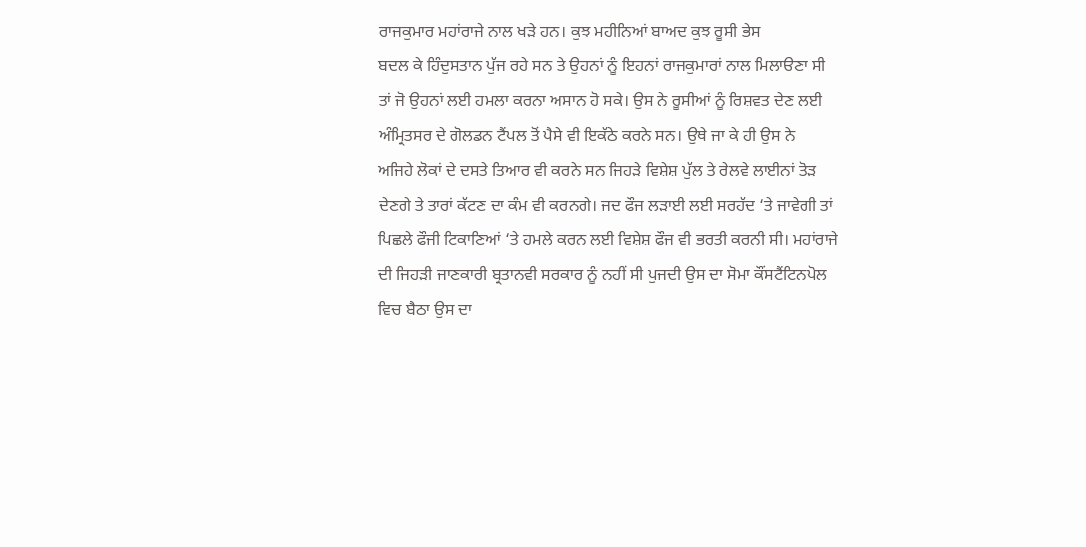ਰਾਜਕੁਮਾਰ ਮਹਾਂਰਾਜੇ ਨਾਲ ਖੜੇ ਹਨ। ਕੁਝ ਮਹੀਨਿਆਂ ਬਾਅਦ ਕੁਝ ਰੂਸੀ ਭੇਸ
ਬਦਲ ਕੇ ਹਿੰਦੁਸਤਾਨ ਪੁੱਜ ਰਹੇ ਸਨ ਤੇ ਉਹਨਾਂ ਨੂੰ ਇਹਨਾਂ ਰਾਜਕੁਮਾਰਾਂ ਨਾਲ ਮਿਲਾੳਣਾ ਸੀ
ਤਾਂ ਜੋ ਉਹਨਾਂ ਲਈ ਹਮਲਾ ਕਰਨਾ ਅਸਾਨ ਹੋ ਸਕੇ। ਉਸ ਨੇ ਰੂਸੀਆਂ ਨੂੰ ਰਿਸ਼ਵਤ ਦੇਣ ਲਈ
ਅੰਮ੍ਰਿਤਸਰ ਦੇ ਗੋਲਡਨ ਟੈਂਪਲ ਤੋਂ ਪੈਸੇ ਵੀ ਇਕੱਠੇ ਕਰਨੇ ਸਨ। ਉਥੇ ਜਾ ਕੇ ਹੀ ਉਸ ਨੇ
ਅਜਿਹੇ ਲੋਕਾਂ ਦੇ ਦਸਤੇ ਤਿਆਰ ਵੀ ਕਰਨੇ ਸਨ ਜਿਹੜੇ ਵਿਸ਼ੇਸ਼ ਪੁੱਲ ਤੇ ਰੇਲਵੇ ਲਾਈਨਾਂ ਤੋੜ
ਦੇਣਗੇ ਤੇ ਤਾਰਾਂ ਕੱਟਣ ਦਾ ਕੰਮ ਵੀ ਕਰਨਗੇ। ਜਦ ਫੌਜ ਲੜਾਈ ਲਈ ਸਰਹੱਦ ‘ਤੇ ਜਾਵੇਗੀ ਤਾਂ
ਪਿਛਲੇ ਫੌਜੀ ਟਿਕਾਣਿਆਂ ‘ਤੇ ਹਮਲੇ ਕਰਨ ਲਈ ਵਿਸ਼ੇਸ਼ ਫੌਜ ਵੀ ਭਰਤੀ ਕਰਨੀ ਸੀ। ਮਹਾਂਰਾਜੇ
ਦੀ ਜਿਹੜੀ ਜਾਣਕਾਰੀ ਬ੍ਰਤਾਨਵੀ ਸਰਕਾਰ ਨੂੰ ਨਹੀਂ ਸੀ ਪੁਜਦੀ ਉਸ ਦਾ ਸੋਮਾ ਕੌਂਸਟੈਂਟਿਨਪੋਲ
ਵਿਚ ਬੈਠਾ ਉਸ ਦਾ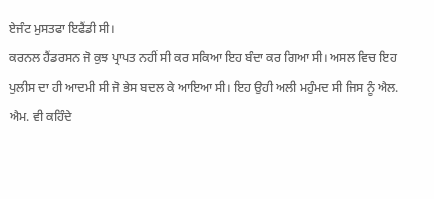ਏਜੰਟ ਮੁਸਤਫਾ ਇਫੈਂਡੀ ਸੀ।
ਕਰਨਲ ਹੈਂਡਰਸਨ ਜੋ ਕੁਝ ਪ੍ਰਾਪਤ ਨਹੀਂ ਸੀ ਕਰ ਸਕਿਆ ਇਹ ਬੰਦਾ ਕਰ ਗਿਆ ਸੀ। ਅਸਲ ਵਿਚ ਇਹ
ਪੁਲੀਸ ਦਾ ਹੀ ਆਦਮੀ ਸੀ ਜੋ ਭੇਸ ਬਦਲ ਕੇ ਆਇਆ ਸੀ। ਇਹ ਉਹੀ ਅਲੀ ਮਹੁੰਮਦ ਸੀ ਜਿਸ ਨੂੰ ਐਲ.
ਐਮ. ਵੀ ਕਹਿੰਦੇ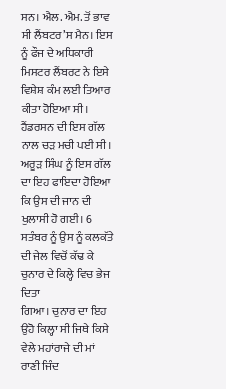ਸਨ। ਐਲ. ਐਮ. ਤੋਂ ਭਾਵ ਸੀ ਲੈਂਬਟਰ’ਸ ਮੈਨ। ਇਸ ਨੂੰ ਫੌਜ ਦੇ ਅਧਿਕਾਰੀ
ਮਿਸਟਰ ਲੈਂਬਰਟ ਨੇ ਇਸੇ ਵਿਸ਼ੇਸ਼ ਕੰਮ ਲਈ ਤਿਆਰ ਕੀਤਾ ਹੋਇਆ ਸੀ। ਹੈਂਡਰਸਨ ਦੀ ਇਸ ਗੱਲ
ਨਾਲ ਚੜ ਮਚੀ ਪਈ ਸੀ।
ਅਰੂੜ ਸਿੰਘ ਨੂੰ ਇਸ ਗੱਲ ਦਾ ਇਹ ਫਾਇਦਾ ਹੋਇਆ ਕਿ ਉਸ ਦੀ ਜਾਨ ਦੀ ਖੁਲਾਸੀ ਹੋ ਗਈ। 6
ਸਤੰਬਰ ਨੂੰ ਉਸ ਨੂੰ ਕਲਕੱਤੇ ਦੀ ਜੇਲ ਵਿਚੋਂ ਕੱਢ ਕੇ ਚੁਨਾਰ ਦੇ ਕਿਲ੍ਹੇ ਵਿਚ ਭੇਜ ਦਿਤਾ
ਗਿਆ। ਚੁਨਾਰ ਦਾ ਇਹ ਉਹੋ ਕਿਲ੍ਹਾ ਸੀ ਜਿਥੇ ਕਿਸੇ ਵੇਲੇ ਮਹਾਂਰਾਜੇ ਦੀ ਮਾਂ ਰਾਣੀ ਜਿੰਦ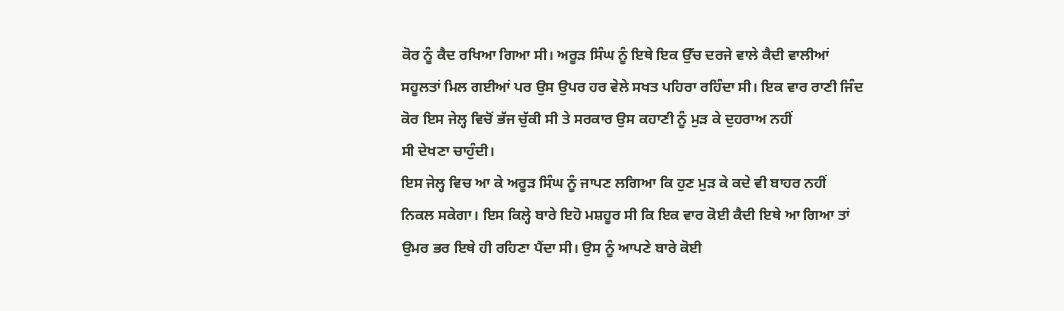ਕੋਰ ਨੂੰ ਕੈਦ ਰਖਿਆ ਗਿਆ ਸੀ। ਅਰੂੜ ਸਿੰਘ ਨੂੰ ਇਥੇ ਇਕ ਉੱਚ ਦਰਜੇ ਵਾਲੇ ਕੈਦੀ ਵਾਲੀਆਂ
ਸਹੂਲਤਾਂ ਮਿਲ ਗਈਆਂ ਪਰ ਉਸ ਉਪਰ ਹਰ ਵੇਲੇ ਸਖਤ ਪਹਿਰਾ ਰਹਿੰਦਾ ਸੀ। ਇਕ ਵਾਰ ਰਾਣੀ ਜਿੰਦ
ਕੋਰ ਇਸ ਜੇਲ੍ਹ ਵਿਚੋਂ ਭੱਜ ਚੁੱਕੀ ਸੀ ਤੇ ਸਰਕਾਰ ਉਸ ਕਹਾਣੀ ਨੂੰ ਮੁੜ ਕੇ ਦੁਹਰਾਅ ਨਹੀਂ
ਸੀ ਦੇਖਣਾ ਚਾਹੁੰਦੀ।
ਇਸ ਜੇਲ੍ਹ ਵਿਚ ਆ ਕੇ ਅਰੂੜ ਸਿੰਘ ਨੂੰ ਜਾਪਣ ਲਗਿਆ ਕਿ ਹੁਣ ਮੁੜ ਕੇ ਕਦੇ ਵੀ ਬਾਹਰ ਨਹੀਂ
ਨਿਕਲ ਸਕੇਗਾ। ਇਸ ਕਿਲ੍ਹੇ ਬਾਰੇ ਇਹੋ ਮਸ਼ਹੂਰ ਸੀ ਕਿ ਇਕ ਵਾਰ ਕੋਈ ਕੈਦੀ ਇਥੇ ਆ ਗਿਆ ਤਾਂ
ਉਮਰ ਭਰ ਇਥੇ ਹੀ ਰਹਿਣਾ ਪੈਂਦਾ ਸੀ। ਉਸ ਨੂੰ ਆਪਣੇ ਬਾਰੇ ਕੋਈ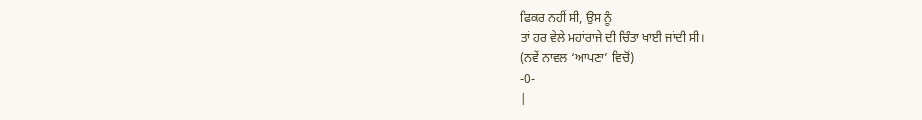ਫਿਕਰ ਨਹੀਂ ਸੀ, ਉਸ ਨੂੰ
ਤਾਂ ਹਰ ਵੇਲੇ ਮਹਾਂਰਾਜੇ ਦੀ ਚਿੰਤਾ ਖਾਈ ਜਾਂਦੀ ਸੀ।
(ਨਵੇਂ ਨਾਵਲ ‘ਆਪਣਾ’ ਵਿਚੋਂ)
-0-
|